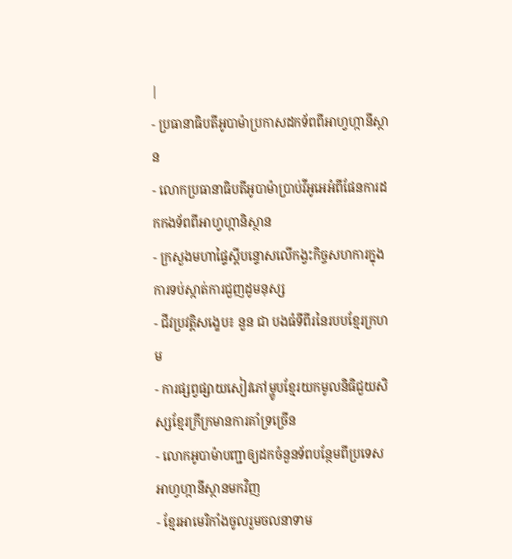|
- ប្រធានាធិបតីអូបាម៉ាប្រកាសដកទ័ពពីអាហ្វហ្កានីស្ថាន
- លោកប្រធានាធិបតីអូបាម៉ាប្រាប់វីអូអេអំពីផែនការដកកងទ័ពពីអាហ្វហ្កានិស្ថាន
- ក្រសួងមហាផ្ទៃស្តីបន្ទោសលើកង្វះកិច្ចសហការក្នុងការទប់ស្កាត់ការជួញដូមនុស្ស
- ជីវប្រវត្តិសង្ខេប៖ នួន ជា បងធំទីពីរនៃរបបខ្មែរក្រហម
- ការផ្សព្វផ្សាយសៀវភៅម្ហូបខ្មែរយកមូលនិធិជួយសិស្សខ្មែរក្រីក្រមានការគាំទ្រច្រើន
- លោកអូបាម៉ាបញ្ជាឲ្យដកចំនួនទ័ពបន្ថែមពីប្រទេសអាហ្វហ្កានីស្ថានមកវិញ
- ខ្មែរអាមេរិកាំងចូលរួមចលនាទាម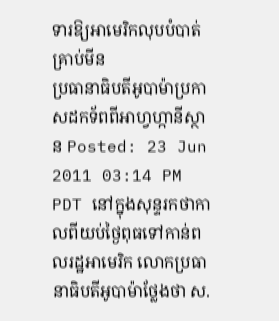ទារឱ្យអាមេរិកលុបបំបាត់គ្រាប់មីន
ប្រធានាធិបតីអូបាម៉ាប្រកាសដកទ័ពពីអាហ្វហ្កានីស្ថាន Posted: 23 Jun 2011 03:14 PM PDT នៅក្នុងសុន្ទរកថាកាលពីយប់ថ្ងៃពុធទៅកាន់ពលរដ្ឋអាមេរិក លោកប្រធានាធិបតីអូបាម៉ាថ្លែងថា ស.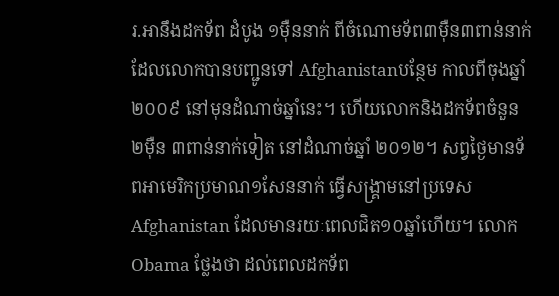រ.អានឹងដកទ័ព ដំបូង ១ម៉ឺននាក់ ពីចំណោមទ័ព៣ម៉ឺន៣ពាន់នាក់ដែលលោកបានបញ្ជូនទៅ Afghanistanបន្ថែម កាលពីចុងឆ្នាំ ២០០៩ នៅមុនដំណាច់ឆ្នាំនេះ។ ហើយលោកនិងដកទ័ពចំនួន ២ម៉ឺន ៣ពាន់នាក់ទៀត នៅដំណាច់ឆ្នាំ ២០១២។ សព្វថ្ងៃមានទ័ពអាមេរិកប្រមាណ១សែននាក់ ធ្វើសង្គ្រាមនៅប្រទេស Afghanistan ដែលមានរយៈពេលជិត១០ឆ្នាំហើយ។ លោក Obama ថ្លែងថា ដល់ពេលដកទ័ព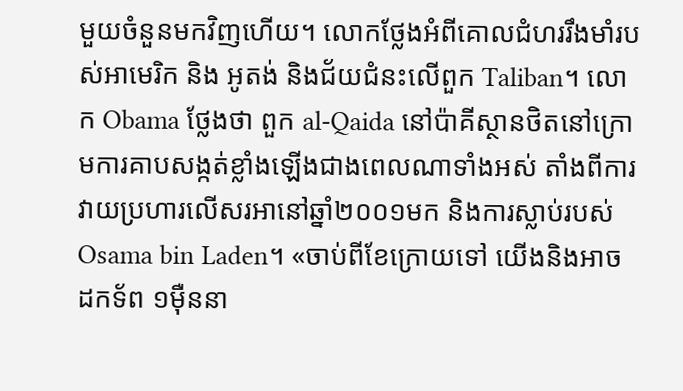មួយចំនួនមកវិញហើយ។ លោកថ្លែងអំពីគោលជំហររឹងមាំរបស់អាមេរិក និង អូតង់ និងជ័យជំនះលើពួក Taliban។ លោក Obama ថ្លែងថា ពួក al-Qaida នៅប៉ាគីស្ថានថិតនៅក្រោមការគាបសង្កត់ខ្លាំងឡើងជាងពេលណាទាំងអស់ តាំងពីការវាយប្រហារលើសរអានៅឆ្នាំ២០០១មក និងការស្លាប់របស់ Osama bin Laden។ «ចាប់ពីខែក្រោយទៅ យើងនិងអាចដកទ័ព ១ម៉ឺននា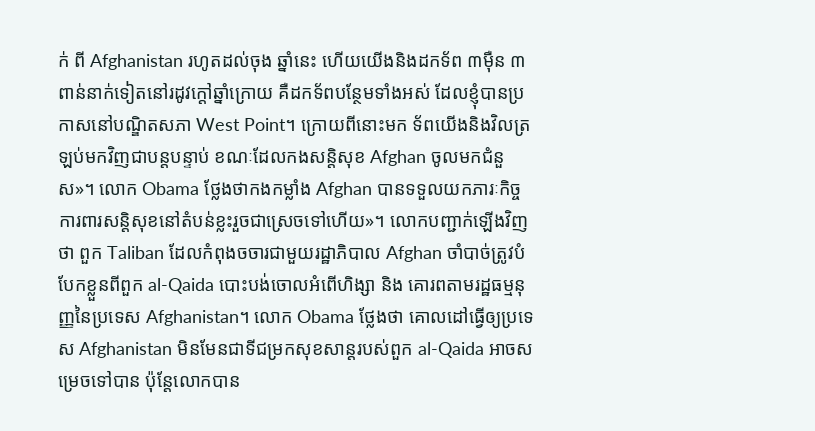ក់ ពី Afghanistan រហូតដល់ចុង ឆ្នាំនេះ ហើយយើងនិងដកទ័ព ៣ម៉ឺន ៣ពាន់នាក់ទៀតនៅរដូវក្តៅឆ្នាំក្រោយ គឺដកទ័ពបន្ថែមទាំងអស់ ដែលខ្ញុំបានប្រកាសនៅបណ្ឌិតសភា West Point។ ក្រោយពីនោះមក ទ័ពយើងនិងវិលត្រឡប់មកវិញជាបន្តបន្ទាប់ ខណៈដែលកងសន្តិសុខ Afghan ចូលមកជំនួស»។ លោក Obama ថ្លែងថាកងកម្លាំង Afghan បានទទួលយកភារៈកិច្ចការពារសន្តិសុខនៅតំបន់ខ្លះរួចជាស្រេចទៅហើយ»។ លោកបញ្ជាក់ឡើងវិញថា ពួក Taliban ដែលកំពុងចចារជាមួយរដ្ឋាភិបាល Afghan ចាំបាច់ត្រូវបំបែកខ្លួនពីពួក al-Qaida បោះបង់ចោលអំពើហិង្សា និង គោរពតាមរដ្ឋធម្មនុញ្ញនៃប្រទេស Afghanistan។ លោក Obama ថ្លែងថា គោលដៅធ្វើឲ្យប្រទេស Afghanistan មិនមែនជាទីជម្រកសុខសាន្តរបស់ពួក al-Qaida អាចសម្រេចទៅបាន ប៉ុន្តែលោកបាន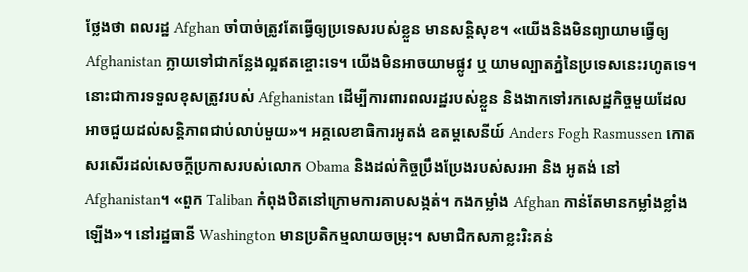ថ្លែងថា ពលរដ្ឋ Afghan ចាំបាច់ត្រូវតែធ្វើឲ្យប្រទេសរបស់ខ្លួន មានសន្តិសុខ។ «យើងនិងមិនព្យាយាមធ្វើឲ្យ Afghanistan ក្លាយទៅជាកន្លែងល្អឥតខ្ចោះទេ។ យើងមិនអាចយាមផ្លូវ ឬ យាមល្បាតភ្នំនៃប្រទេសនេះរហូតទេ។ នោះជាការទទួលខុសត្រូវរបស់ Afghanistan ដើម្បីការពារពលរដ្ឋរបស់ខ្លួន និងងាកទៅរកសេដ្ឋកិច្ចមួយដែលអាចជួយដល់សន្តិភាពជាប់លាប់មួយ»។ អគ្គលេខាធិការអូតង់ ឧតម្តសេនីយ៍ Anders Fogh Rasmussen កោតសរសើរដល់សេចក្តីប្រកាសរបស់លោក Obama និងដល់កិច្ចប្រឹងប្រែងរបស់សរអា និង អូតង់ នៅ Afghanistan។ «ពួក Taliban កំពុងឋិតនៅក្រោមការគាបសង្កត់។ កងកម្លាំង Afghan កាន់តែមានកម្លាំងខ្លាំងឡើង»។ នៅរដ្ឋធានី Washington មានប្រតិកម្មលាយចម្រុះ។ សមាជិកសភាខ្លះរិះគន់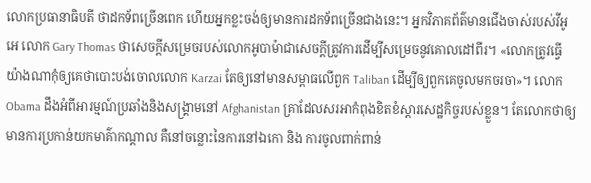លោកប្រធានាធិបតី ថាដកទ័ពច្រើនពេក ហើយអ្នកខ្លះចង់ឲ្យមានការដកទ័ពច្រើនជាងនេះ។ អ្នកវិភាគព័ត៌មានជើងចាស់របស់វីអូអេ លោក Gary Thomas ថាសេចក្តីសម្រេចរបស់លោកអូបាម៉ាជាសេចក្តីត្រូវការដើម្បីសម្រេចនូវគោលដៅពីរ។ «លោកត្រូវធ្វើយ៉ាងណាកុំឲ្យគេថាបោះបង់ចោលលោក Karzai តែឲ្យនៅមានសម្ពាធលើពួក Taliban ដើម្បីឲ្យពួកគេចូលមកចរចា»។ លោក Obama ដឹងអំពីអារម្មណ៍ប្រឆាំងនិងសង្គ្រាមនៅ Afghanistan គ្រាដែលសរអាកំពុងខិតខំស្តារសេដ្ឋកិច្ចរបស់ខ្លួន។ តែលោកថាឲ្យមានការប្រកាន់យកមាគ៌ាកណ្តាល គឺនៅចន្លោះនៃការនៅឯកោ និង ការចូលពាក់ពាន់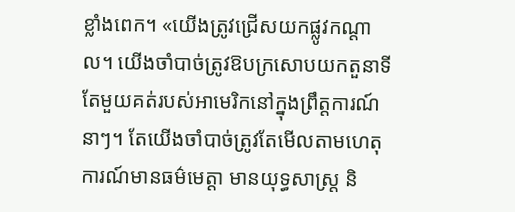ខ្លាំងពេក។ «យើងត្រូវជ្រើសយកផ្លូវកណ្តាល។ យើងចាំបាច់ត្រូវឱបក្រសោបយកតួនាទីតែមួយគត់របស់អាមេរិកនៅក្នុងព្រឹត្តការណ៍នាៗ។ តែយើងចាំបាច់ត្រូវតែមើលតាមហេតុការណ៍មានធម៌មេត្តា មានយុទ្ធសាស្ត្រ និ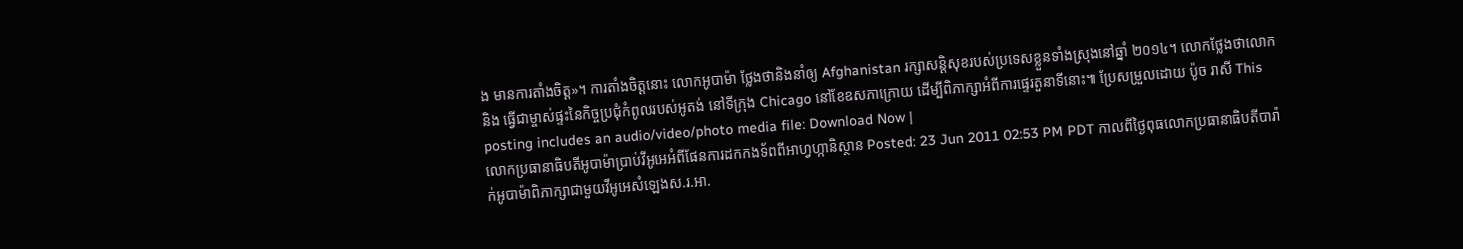ង មានការតាំងចិត្ត»។ ការតាំងចិត្តនោះ លោកអូបាម៉ា ថ្លែងថានិងនាំឲ្យ Afghanistan រក្សាសន្តិសុខរបស់ប្រទេសខ្លួនទាំងស្រុងនៅឆ្នាំ ២០១៤។ លោកថ្លែងថាលោកនិង ធ្វើជាម្ចាស់ផ្ទះនៃកិច្ចប្រជុំកំពូលរបស់អូតង់ នៅទីក្រុង Chicago នៅខែឧសភាក្រោយ ដើម្បីពិភាក្សាអំពីការផ្ទេរតួនាទីនោះ៕ ប្រែសម្រួលដោយ ប៉ូច រាសី This posting includes an audio/video/photo media file: Download Now |
លោកប្រធានាធិបតីអូបាម៉ាប្រាប់វីអូអេអំពីផែនការដកកងទ័ពពីអាហ្វហ្កានិស្ថាន Posted: 23 Jun 2011 02:53 PM PDT កាលពីថ្ងៃពុធលោកប្រធានាធិបតីបារ៉ាក់អូបាម៉ាពិភាក្សាជាមួយវីអូអេសំឡេងស.រ.អា.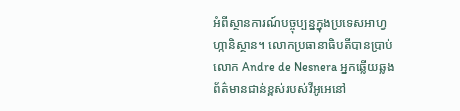អំពីស្ថានការណ៍បច្ចុប្បន្នក្នុងប្រទេសអាហ្វហ្កានិស្ថាន។ លោកប្រធានាធិបតីបានប្រាប់លោក Andre de Nesnera អ្នកឆ្លើយឆ្លងព័ត៌មានជាន់ខ្ពស់របស់វីអូអេនៅ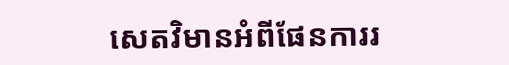សេតវិមានអំពីផែនការរ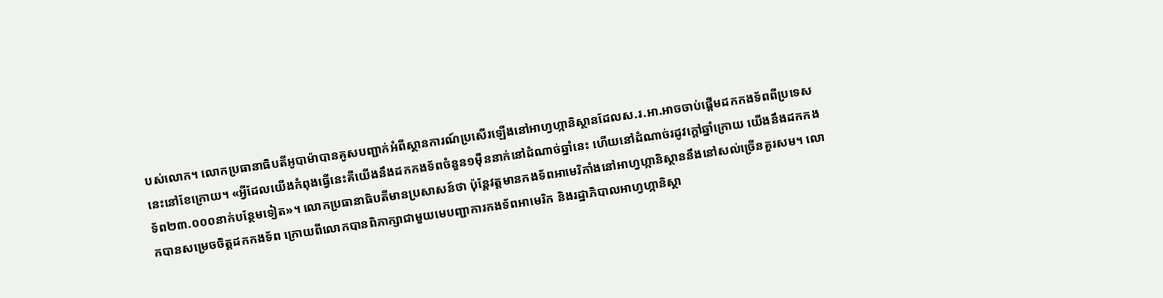បស់លោក។ លោកប្រធានាធិបតីអូបាម៉ាបានគូសបញ្ជាក់អំពីស្ថានការណ៍ប្រសើរឡើងនៅអាហ្វហ្កានិស្ថានដែលស.រ.អា.អាចចាប់ផ្តើមដកកងទ័ពពីប្រទេសនេះនៅខែក្រោយ។ «អ្វីដែលយើងកំពុងធ្វើនេះគឺយើងនឹងដកកងទ័ពចំនួន១ម៉ឺននាក់នៅដំណាច់ឆ្នាំនេះ ហើយនៅដំណាច់រដូវក្តៅឆ្នាំក្រោយ យើងនឹងដកកងទ័ព២៣.០០០នាក់បន្ថែមទៀត»។ លោកប្រធានាធិបតីមានប្រសាសន៍ថា ប៉ុន្តែវត្តមានកងទ័ពអាមេរិកាំងនៅអាហ្វហ្កានិស្ថាននឹងនៅសល់ច្រើនគួរសម។ លោកបានសម្រេចចិត្តដកកងទ័ព ក្រោយពីលោកបានពិភាក្សាជាមួយមេបញ្ជាការកងទ័ពអាមេរិក និងរដ្ឋាភិបាលអាហ្វហ្កានិស្ថា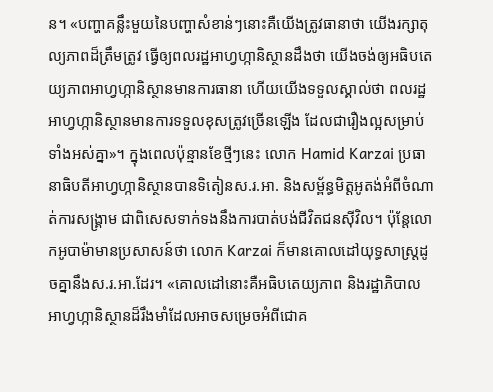ន។ «បញ្ហាគន្លឹះមួយនៃបញ្ហាសំខាន់ៗនោះគឺយើងត្រូវធានាថា យើងរក្សាតុល្យភាពដ៏ត្រឹមត្រូវ ធ្វើឲ្យពលរដ្ឋអាហ្វហ្កានិស្ថានដឹងថា យើងចង់ឲ្យអធិបតេយ្យភាពអាហ្វហ្កានិស្ថានមានការធានា ហើយយើងទទួលស្គាល់ថា ពលរដ្ឋអាហ្វហ្កានិស្ថានមានការទទួលខុសត្រូវច្រើនឡើង ដែលជារឿងល្អសម្រាប់ទាំងអស់គ្នា»។ ក្នុងពេលប៉ុន្មានខែថ្មីៗនេះ លោក Hamid Karzai ប្រធានាធិបតីអាហ្វហ្កានិស្ថានបានទិតៀនស.រ.អា. និងសម្ព័ន្ធមិត្តអូតង់អំពីចំណាត់ការសង្គ្រាម ជាពិសេសទាក់ទងនឹងការបាត់បង់ជីវិតជនស៊ីវិល។ ប៉ុន្តែលោកអូបាម៉ាមានប្រសាសន៍ថា លោក Karzai ក៏មានគោលដៅយុទ្ធសាស្ត្រដូចគ្នានឹងស.រ.អា.ដែរ។ «គោលដៅនោះគឺអធិបតេយ្យភាព និងរដ្ឋាភិបាលអាហ្វហ្កានិស្ថានដ៏រឹងមាំដែលអាចសម្រេចអំពីជោគ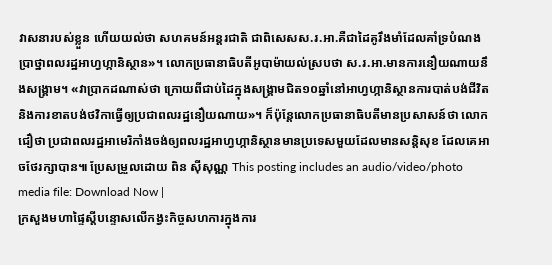វាសនារបស់ខ្លួន ហើយយល់ថា សហគមន៍អន្តរជាតិ ជាពិសេសស.រ.អា.គឺជាដៃគូរឹងមាំដែលគាំទ្របំណងប្រាថ្នាពលរដ្ឋអាហ្វហ្កានិស្ថាន»។ លោកប្រធានាធិបតីអូបាម៉ាយល់ស្របថា ស.រ.អា.មានការនឿយណាយនឹងសង្គ្រាម។ «វាប្រាកដណាស់ថា ក្រោយពីជាប់ដៃក្នុងសង្គ្រាមជិត១០ឆ្នាំនៅអាហ្វហ្កានិស្ថានការបាត់បង់ជីវិត និងការខាតបង់ថវិកាធ្វើឲ្យប្រជាពលរដ្ឋនឿយណាយ»។ ក៏ប៉ុន្តែលោកប្រធានាធិបតីមានប្រសាសន៍ថា លោកជឿថា ប្រជាពលរដ្ឋអាមេរិកាំងចង់ឲ្យពលរដ្ឋអាហ្វហ្កានិស្ថានមានប្រទេសមួយដែលមានសន្តិសុខ ដែលគេអាចថែរក្សាបាន៕ ប្រែសម្រួលដោយ ពិន ស៊ីសុណ្ណ This posting includes an audio/video/photo media file: Download Now |
ក្រសួងមហាផ្ទៃស្តីបន្ទោសលើកង្វះកិច្ចសហការក្នុងការ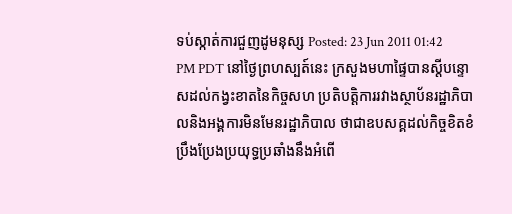ទប់ស្កាត់ការជួញដូមនុស្ស Posted: 23 Jun 2011 01:42 PM PDT នៅថ្ងៃព្រហស្បត៍នេះ ក្រសួងមហាផ្ទៃបានស្តីបន្ទោសដល់កង្វះខាតនៃកិច្ចសហ ប្រតិបត្តិការរវាងស្ថាប័នរដ្ឋាភិបាលនិងអង្គការមិនមែនរដ្ឋាភិបាល ថាជាឧបសគ្គដល់កិច្ចខិតខំប្រឹងប្រែងប្រយុទ្ធប្រឆាំងនឹងអំពើ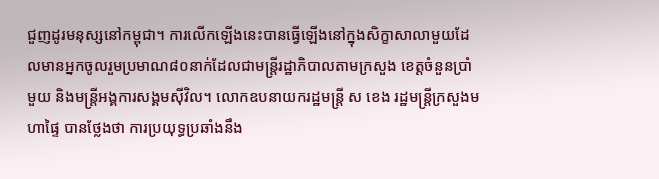ជួញដូរមនុស្សនៅកម្ពុជា។ ការលើកឡើងនេះបានធ្វើឡើងនៅក្នុងសិក្ខាសាលាមួយដែលមានអ្នកចូលរួមប្រមាណ៨០នាក់ដែលជាមន្ត្រីរដ្ឋាភិបាលតាមក្រសួង ខេត្តចំនួនប្រាំមួយ និងមន្ត្រីអង្គការសង្គមស៊ីវិល។ លោកឧបនាយករដ្ឋមន្ត្រី ស ខេង រដ្ឋមន្រ្តីក្រសួងមហាផ្ទៃ បានថ្លែងថា ការប្រយុទ្ធប្រឆាំងនឹង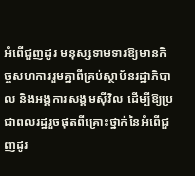អំពើជួញដូរ មនុស្សទាមទារឱ្យមានកិច្ចសហការរួមគ្នាពីគ្រប់ស្ថាប័នរដ្ឋាភិបាល និងអង្គការសង្គមស៊ីវិល ដើម្បីឱ្យប្រជាពលរដ្ឋរួចផុតពីគ្រោះថ្នាក់នៃអំពើជួញដូរ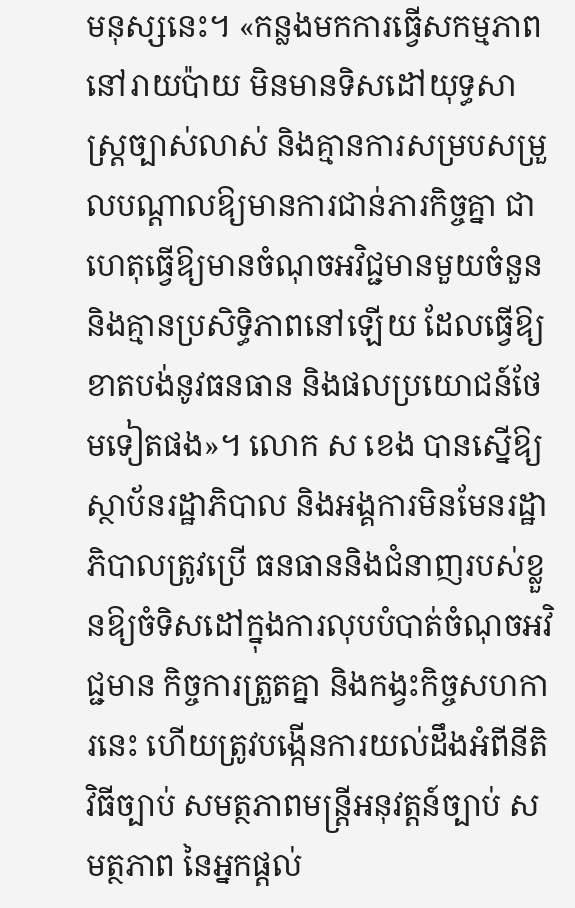មនុស្សនេះ។ «កន្លងមកការធ្វើសកម្មភាពនៅរាយប៉ាយ មិនមានទិសដៅយុទ្ធសាស្ត្រច្បាស់លាស់ និងគ្មានការសម្របសម្រួលបណ្តាលឱ្យមានការជាន់ភារកិច្ចគ្នា ជាហេតុធ្វើឱ្យមានចំណុចអវិជ្ជមានមួយចំនួននិងគ្មានប្រសិទ្ធិភាពនៅឡើយ ដែលធ្វើឱ្យខាតបង់នូវធនធាន និងផលប្រយោជន៍ថែមទៀតផង»។ លោក ស ខេង បានស្នើឱ្យស្ថាប័នរដ្ឋាភិបាល និងអង្គការមិនមែនរដ្ឋាភិបាលត្រូវប្រើ ធនធាននិងជំនាញរបស់ខ្លួនឱ្យចំទិសដៅក្នុងការលុបបំបាត់ចំណុចអវិជ្ជមាន កិច្ចការត្រួតគ្នា និងកង្វះកិច្ចសហការនេះ ហើយត្រូវបង្កើនការយល់ដឹងអំពីនីតិវិធីច្បាប់ សមត្ថភាពមន្ត្រីអនុវត្តន៍ច្បាប់ សមត្ថភាព នៃអ្នកផ្តល់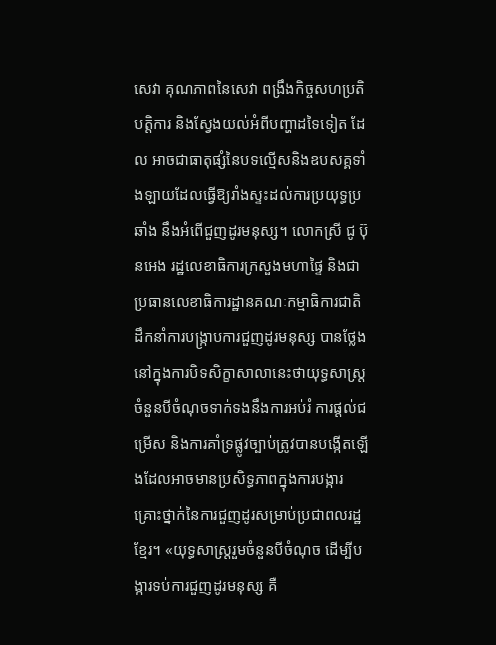សេវា គុណភាពនៃសេវា ពង្រឹងកិច្ចសហប្រតិបត្តិការ និងស្វែងយល់អំពីបញ្ហាដទៃទៀត ដែល អាចជាធាតុផ្សំនៃបទល្មើសនិងឧបសគ្គទាំងឡាយដែលធ្វើឱ្យរាំងស្ទះដល់ការប្រយុទ្ធប្រឆាំង នឹងអំពើជួញដូរមនុស្ស។ លោកស្រី ជូ ប៊ុនអេង រដ្ឋលេខាធិការក្រសួងមហាផ្ទៃ និងជាប្រធានលេខាធិការដ្ឋានគណៈកម្មាធិការជាតិ ដឹកនាំការបង្ក្រាបការជួញដូរមនុស្ស បានថ្លែងនៅក្នុងការបិទសិក្ខាសាលានេះថាយុទ្ធសាស្ត្រចំនួនបីចំណុចទាក់ទងនឹងការអប់រំ ការផ្តល់ជម្រើស និងការគាំទ្រផ្លូវច្បាប់ត្រូវបានបង្កើតឡើងដែលអាចមានប្រសិទ្ធភាពក្នុងការបង្ការគ្រោះថ្នាក់នៃការជួញដូរសម្រាប់ប្រជាពលរដ្ឋខ្មែរ។ «យុទ្ធសាស្ត្ររួមចំនួនបីចំណុច ដើម្បីបង្ការទប់ការជួញដូរមនុស្ស គឺ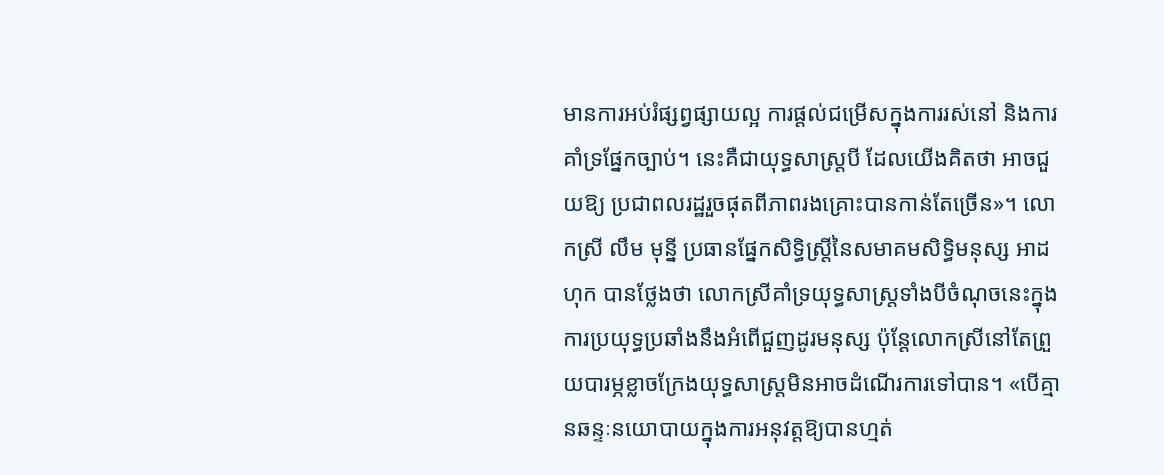មានការអប់រំផ្សព្វផ្សាយល្អ ការផ្តល់ជម្រើសក្នុងការរស់នៅ និងការគាំទ្រផ្នែកច្បាប់។ នេះគឺជាយុទ្ធសាស្ត្របី ដែលយើងគិតថា អាចជួយឱ្យ ប្រជាពលរដ្ឋរួចផុតពីភាពរងគ្រោះបានកាន់តែច្រើន»។ លោកស្រី លឹម មុន្នី ប្រធានផ្នែកសិទ្ធិស្ត្រីនៃសមាគមសិទ្ធិមនុស្ស អាដហុក បានថ្លែងថា លោកស្រីគាំទ្រយុទ្ធសាស្ត្រទាំងបីចំណុចនេះក្នុងការប្រយុទ្ធប្រឆាំងនឹងអំពើជួញដូរមនុស្ស ប៉ុន្តែលោកស្រីនៅតែព្រួយបារម្ភខ្លាចក្រែងយុទ្ធសាស្ត្រមិនអាចដំណើរការទៅបាន។ «បើគ្មានឆន្ទៈនយោបាយក្នុងការអនុវត្តឱ្យបានហ្មត់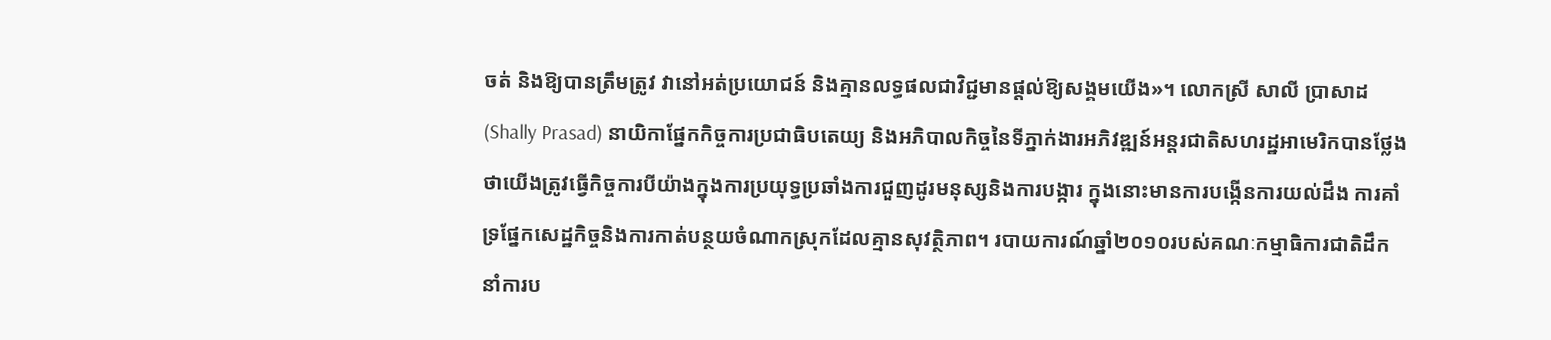ចត់ និងឱ្យបានត្រឹមត្រូវ វានៅអត់ប្រយោជន៍ និងគ្មានលទ្ធផលជាវិជ្ជមានផ្តល់ឱ្យសង្គមយើង»។ លោកស្រី សាលី ប្រាសាដ (Shally Prasad) នាយិកាផ្នែកកិច្ចការប្រជាធិបតេយ្យ និងអភិបាលកិច្ចនៃទីភ្នាក់ងារអភិវឌ្ឍន៍អន្តរជាតិសហរដ្ឋអាមេរិកបានថ្លែងថាយើងត្រូវធ្វើកិច្ចការបីយ៉ាងក្នុងការប្រយុទ្ធប្រឆាំងការជួញដូរមនុស្សនិងការបង្ការ ក្នុងនោះមានការបង្កើនការយល់ដឹង ការគាំទ្រផ្នែកសេដ្ឋកិច្ចនិងការកាត់បន្ថយចំណាកស្រុកដែលគ្មានសុវត្ថិភាព។ របាយការណ៍ឆ្នាំ២០១០របស់គណៈកម្មាធិការជាតិដឹកនាំការប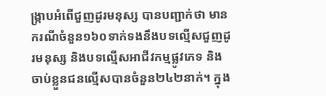ង្ក្រាបអំពើជួញដូរមនុស្ស បានបញ្ជាក់ថា មានករណីចំនួន១៦០ទាក់ទងនឹងបទល្មើសជួញដូរមនុស្ស និងបទល្មើសអាជីវកម្មផ្លូវភេទ និងចាប់ខ្លួនជនល្មើសបានចំនួន២៤២នាក់។ ក្នុង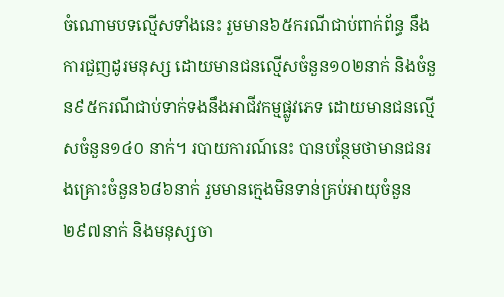ចំណោមបទល្មើសទាំងនេះ រួមមាន៦៥ករណីជាប់ពាក់ព័ន្ធ នឹងការជួញដូរមនុស្ស ដោយមានជនល្មើសចំនួន១០២នាក់ និងចំនួន៩៥ករណីជាប់ទាក់ទងនឹងអាជីវកម្មផ្លូវភេទ ដោយមានជនល្មើសចំនួន១៤០ នាក់។ របាយការណ៍នេះ បានបន្ថែមថាមានជនរងគ្រោះចំនួន៦៨៦នាក់ រួមមានក្មេងមិនទាន់គ្រប់អាយុចំនួន ២៩៧នាក់ និងមនុស្សចា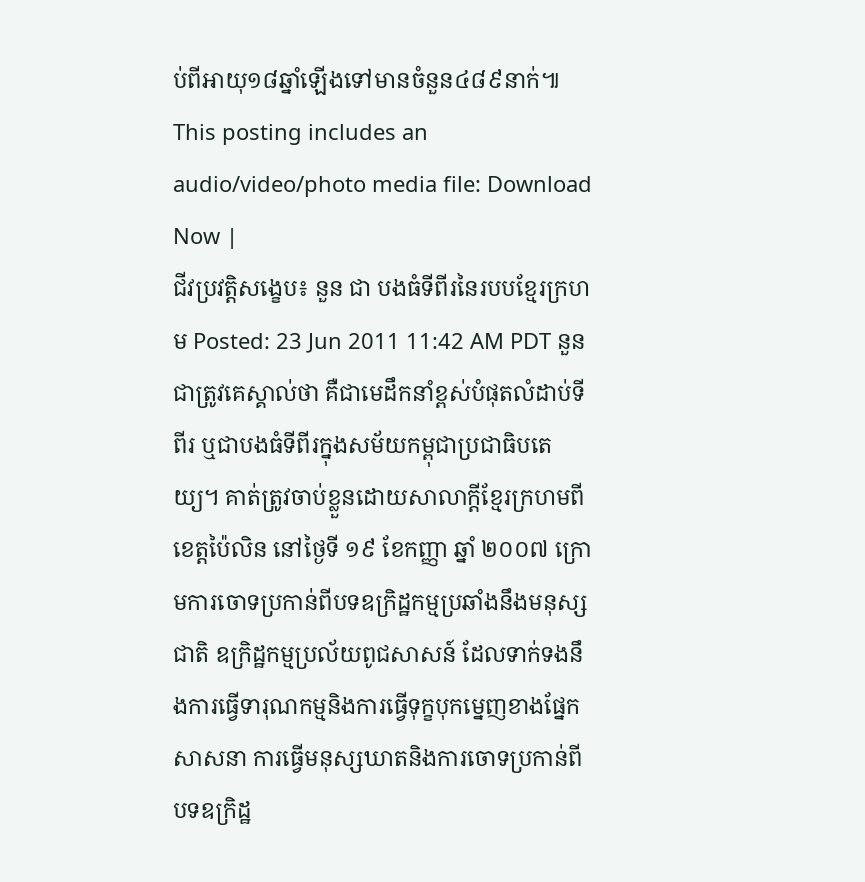ប់ពីអាយុ១៨ឆ្នាំឡើងទៅមានចំនួន៤៨៩នាក់៕ This posting includes an audio/video/photo media file: Download Now |
ជីវប្រវត្តិសង្ខេប៖ នួន ជា បងធំទីពីរនៃរបបខ្មែរក្រហម Posted: 23 Jun 2011 11:42 AM PDT នួនជាត្រូវគេស្គាល់ថា គឺជាមេដឹកនាំខ្ពស់បំផុតលំដាប់ទីពីរ ឬជាបងធំទីពីរក្នុងសម័យកម្ពុជាប្រជាធិបតេយ្យ។ គាត់ត្រូវចាប់ខ្លួនដោយសាលាក្ដីខ្មែរក្រហមពីខេត្តប៉ៃលិន នៅថ្ងៃទី ១៩ ខែកញ្ញា ឆ្នាំ ២០០៧ ក្រោមការចោទប្រកាន់ពីបទឧក្រិដ្ឋកម្មប្រឆាំងនឹងមនុស្សជាតិ ឧក្រិដ្ឋកម្មប្រល័យពូជសាសន៍ ដែលទាក់ទងនឹងការធ្វើទារុណកម្មនិងការធ្វើទុក្ខបុកម្នេញខាងផ្នែកសាសនា ការធ្វើមនុស្សឃាតនិងការចោទប្រកាន់ពីបទឧក្រិដ្ឋ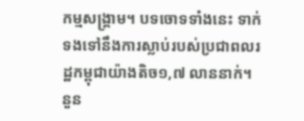កម្មសង្រ្គាម។ បទចោទទាំងនេះ ទាក់ទងទៅនឹងការស្លាប់របស់ប្រជាពលរដ្ឋកម្ពុជាយ៉ាងតិច១,៧ លាននាក់។ នួន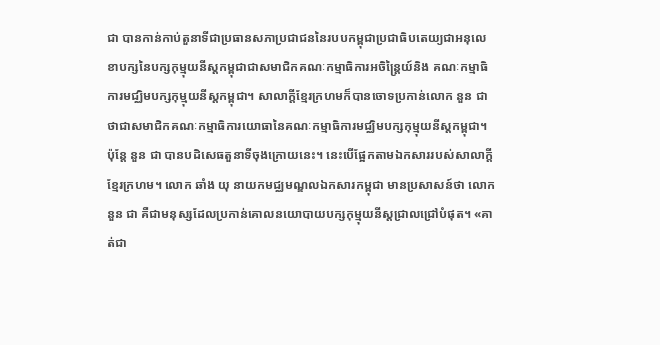ជា បានកាន់កាប់តួនាទីជាប្រធានសភាប្រជាជននៃរបបកម្ពុជាប្រជាធិបតេយ្យជាអនុលេខាបក្សនៃបក្សកុម្មុយនីស្តកម្ពុជាជាសមាជិកគណៈកម្មាធិការអចិន្រៃ្តយ៍និង គណៈកម្មាធិការមជ្ឈិមបក្សកុម្មុយនីស្តកម្ពុជា។ សាលាក្ដីខ្មែរក្រហមក៏បានចោទប្រកាន់លោក នួន ជា ថាជាសមាជិកគណៈកម្មាធិការយោធានៃគណៈកម្មាធិការមជ្ឈិមបក្សកុម្មុយនីស្តកម្ពុជា។ ប៉ុន្តែ នួន ជា បានបដិសេធតួនាទីចុងក្រោយនេះ។ នេះបើផ្អែកតាមឯកសាររបស់សាលាក្ដីខ្មែរក្រហម។ លោក ឆាំង យុ នាយកមជ្ឈមណ្ឌលឯកសារកម្ពុជា មានប្រសាសន៍ថា លោក នួន ជា គឺជាមនុស្សដែលប្រកាន់គោលនយោបាយបក្សកុម្មុយនីស្ដជ្រាលជ្រៅបំផុត។ «គាត់ជា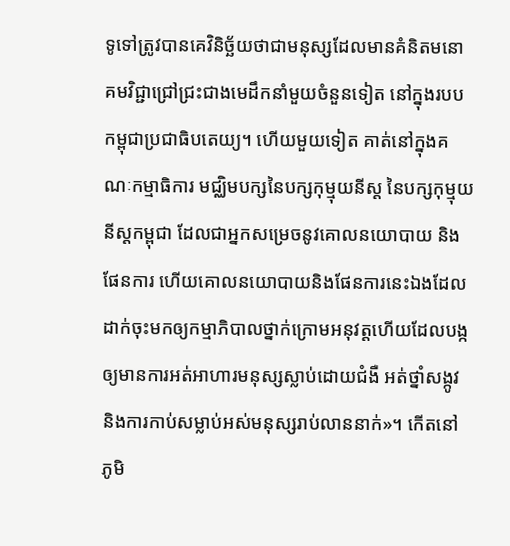ទូទៅត្រូវបានគេវិនិច្ឆ័យថាជាមនុស្សដែលមានគំនិតមនោគមវិជ្ជាជ្រៅជ្រះជាងមេដឹកនាំមួយចំនួនទៀត នៅក្នុងរបបកម្ពុជាប្រជាធិបតេយ្យ។ ហើយមួយទៀត គាត់នៅក្នុងគណៈកម្មាធិការ មជ្ឈិមបក្សនៃបក្សកុម្មុយនីស្ដ នៃបក្សកុម្មុយនីស្ដកម្ពុជា ដែលជាអ្នកសម្រេចនូវគោលនយោបាយ និងផែនការ ហើយគោលនយោបាយនិងផែនការនេះឯងដែលដាក់ចុះមកឲ្យកម្មាភិបាលថ្នាក់ក្រោមអនុវត្តហើយដែលបង្កឲ្យមានការអត់អាហារមនុស្សស្លាប់ដោយជំងឺ អត់ថ្នាំសង្កូវ និងការកាប់សម្លាប់អស់មនុស្សរាប់លាននាក់»។ កើតនៅ ភូមិ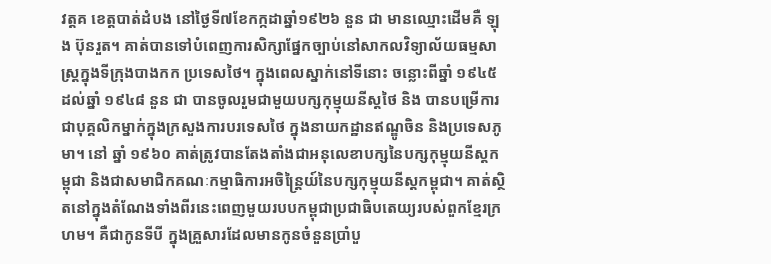វត្តគ ខេត្តបាត់ដំបង នៅថ្ងៃទី៧ខែកក្កដាឆ្នាំ១៩២៦ នួន ជា មានឈ្មោះដើមគឺ ឡុង ប៊ុនរួត។ គាត់បានទៅបំពេញការសិក្សាផ្នែកច្បាប់នៅសាកលវិទ្យាល័យធម្មសាស្រ្តក្នុងទីក្រុងបាងកក ប្រទេសថៃ។ ក្នុងពេលស្នាក់នៅទីនោះ ចន្លោះពីឆ្នាំ ១៩៤៥ ដល់ឆ្នាំ ១៩៤៨ នួន ជា បានចូលរួមជាមួយបក្សកុម្មុយនីស្តថៃ និង បានបម្រើការជាបុគ្គលិកម្នាក់ក្នុងក្រសួងការបរទេសថៃ ក្នុងនាយកដ្ឋានឥណ្ឌូចិន និងប្រទេសភូមា។ នៅ ឆ្នាំ ១៩៦០ គាត់ត្រូវបានតែងតាំងជាអនុលេខាបក្សនៃបក្សកុម្មុយនីស្តកម្ពុជា និងជាសមាជិកគណៈកម្មាធិការអចិន្ត្រៃយ៍នៃបក្សកុម្មុយនីស្តកម្ពុជា។ គាត់ស្ថិតនៅក្នុងតំណែងទាំងពីរនេះពេញមួយរបបកម្ពុជាប្រជាធិបតេយ្យរបស់ពួកខ្មែរក្រហម។ គឺជាកូនទីបី ក្នុងគ្រួសារដែលមានកូនចំនួនប្រាំបួ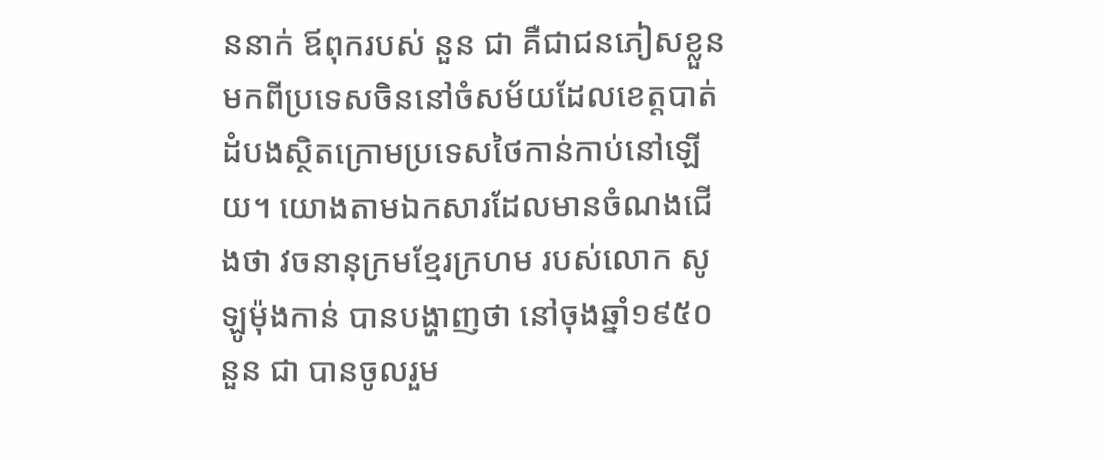ននាក់ ឪពុករបស់ នួន ជា គឺជាជនភៀសខ្លួនមកពីប្រទេសចិននៅចំសម័យដែលខេត្តបាត់ដំបងស្ថិតក្រោមប្រទេសថៃកាន់កាប់នៅឡើយ។ យោងតាមឯកសារដែលមានចំណងជើងថា វចនានុក្រមខ្មែរក្រហម របស់លោក សូឡូម៉ុងកាន់ បានបង្ហាញថា នៅចុងឆ្នាំ១៩៥០ នួន ជា បានចូលរួម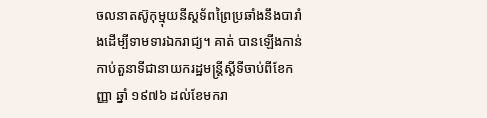ចលនាតស៊ូកុម្មុយនីស្ដទ័ពព្រៃប្រឆាំងនឹងបារាំងដើម្បីទាមទារឯករាជ្យ។ គាត់ បានឡើងកាន់កាប់តួនាទីជានាយករដ្ឋមន្ដ្រីស្ដីទីចាប់ពីខែកញ្ញា ឆ្នាំ ១៩៧៦ ដល់ខែមករា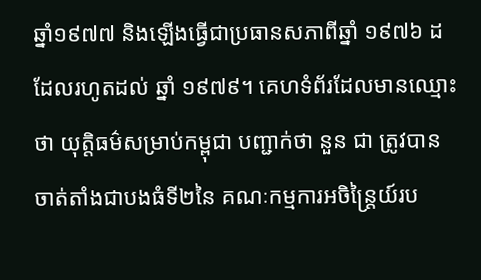ឆ្នាំ១៩៧៧ និងឡើងធ្វើជាប្រធានសភាពីឆ្នាំ ១៩៧៦ ដដែលរហូតដល់ ឆ្នាំ ១៩៧៩។ គេហទំព័រដែលមានឈ្មោះថា យុត្តិធម៌សម្រាប់កម្ពុជា បញ្ជាក់ថា នួន ជា ត្រូវបានចាត់តាំងជាបងធំទី២នៃ គណៈកម្មការអចិន្ដ្រៃយ៍រប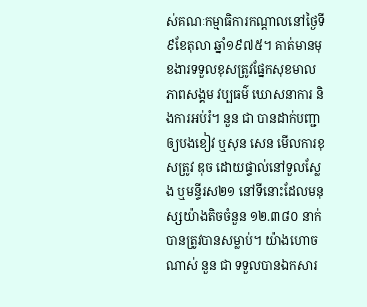ស់គណៈកម្មាធិការកណ្ដាលនៅថ្ងៃទី៩ខែតុលា ឆ្នាំ១៩៧៥។ គាត់មានមុខងារទទួលខុសត្រូវផ្នែកសុខមាលភាពសង្គម វប្បធម៌ ឃោសនាការ និងការអប់រំ។ នួន ជា បានដាក់បញ្ជាឲ្យបងខៀវ ឬសុន សេន មើលការខុសត្រូវ ឌុច ដោយផ្ទាល់នៅទួលស្លែង ឬមន្ទីរស២១ នៅទីនោះដែលមនុស្សយ៉ាងតិចចំនួន ១២.៣៨០ នាក់បានត្រូវបានសម្លាប់។ យ៉ាងហោចណាស់ នួន ជា ទទួលបានឯកសារ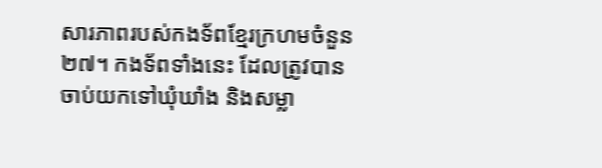សារភាពរបស់កងទ័ពខ្មែរក្រហមចំនួន២៧។ កងទ័ពទាំងនេះ ដែលត្រូវបានចាប់យកទៅឃុំឃាំង និងសម្លា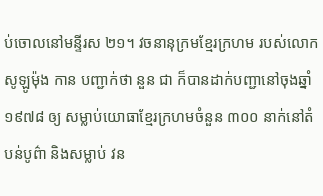ប់ចោលនៅមន្ទីរស ២១។ វចនានុក្រមខ្មែរក្រហម របស់លោក សូឡូម៉ុង កាន បញ្ជាក់ថា នួន ជា ក៏បានដាក់បញ្ជានៅចុងឆ្នាំ ១៩៧៨ ឲ្យ សម្លាប់យោធាខ្មែរក្រហមចំនួន ៣០០ នាក់នៅតំបន់បូព៌ា និងសម្លាប់ វន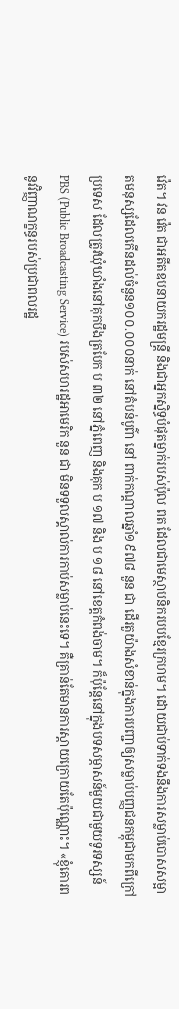វ៉េត។ វន វ៉េត ជាអតីតឧបនាយករដ្ឋមន្ដ្រី និងជាអ្នកស្និទ្ធបំផុតម្នាក់របស់ប៉ុល ពត ដែលជាមេស្ថាបនិករបបខ្មែរក្រហម។ ដោយជាប់ទាក់ទងនឹងការសម្លាប់បោសសម្អាតមនុស្សដែលកើនដល់ចំនួន១០០.០០០នាក់ នៅតំបន់បូព៌ា នៅ ពាក់កណ្ដាលឆ្នាំ១៩៧៨ នួន ជា ដើរតួយ៉ាងសំខាន់ក្នុងការបញ្ជាឲ្យសម្លាប់បញ្ញជនកម្ពុជាមកពីក្រៅប្រទេស ដែលត្រូវឃុំឃាំងនៅគុកបឹងត្របែក ប ៣២ នៅភ្នំពេញ និងគុក ប ១៧ និង ប ១៨ នៅខេត្តកំពង់ចាម។ ក៏ប៉ុន្ដែនៅក្នុងបទសម្ភាសន៍មួយជាមួយទូរទស្សន៍ PBS (Public Broadcasting Service) របស់សហរដ្ឋអាមេរិក នួន ជា មិនទទួលស្គាល់ការកាប់សម្លាប់នេះទេ។ គឺគ្រាន់តែមានការស្ដាយក្រោយតែប៉ុណ្ណោះ។ «ខ្ញុំគោរពនូវវិញ្ញាណក្ខន្ធរបស់ប្រជាពលរដ្ឋ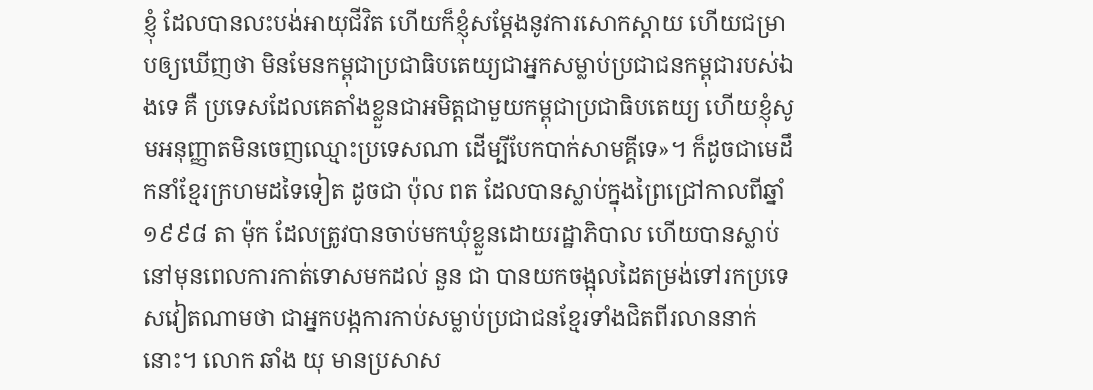ខ្ញុំ ដែលបានលះបង់អាយុជីវិត ហើយក៏ខ្ញុំសម្តែងនូវការសោកស្តាយ ហើយជម្រាបឲ្យឃើញថា មិនមែនកម្ពុជាប្រជាធិបតេយ្យជាអ្នកសម្លាប់ប្រជាជនកម្ពុជារបស់ឯងទេ គឺ ប្រទេសដែលគេតាំងខ្លួនជាអមិត្តជាមួយកម្ពុជាប្រជាធិបតេយ្យ ហើយខ្ញុំសូមអនុញ្ញាតមិនចេញឈ្មោះប្រទេសណា ដើម្បីបែកបាក់សាមគ្គីទេ»។ ក៏ដូចជាមេដឹកនាំខ្មែរក្រហមដទៃទៀត ដូចជា ប៉ុល ពត ដែលបានស្លាប់ក្នុងព្រៃជ្រៅកាលពីឆ្នាំ ១៩៩៨ តា ម៉ុក ដែលត្រូវបានចាប់មកឃុំខ្លួនដោយរដ្ឋាភិបាល ហើយបានស្លាប់នៅមុនពេលការកាត់ទោសមកដល់ នួន ជា បានយកចង្អុលដៃតម្រង់ទៅរកប្រទេសវៀតណាមថា ជាអ្នកបង្កការកាប់សម្លាប់ប្រជាជនខ្មែរទាំងជិតពីរលាននាក់នោះ។ លោក ឆាំង យុ មានប្រសាស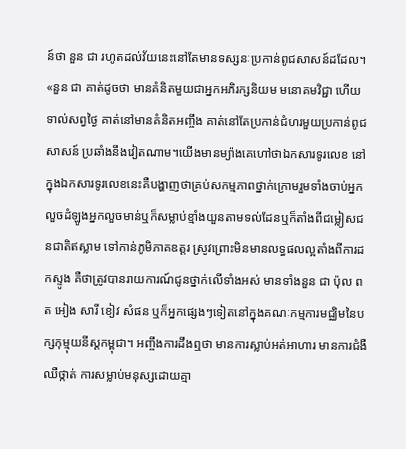ន៍ថា នួន ជា រហូតដល់វ័យនេះនៅតែមានទស្សនៈប្រកាន់ពូជសាសន៍ដដែល។ «នួន ជា គាត់ដូចថា មានគំនិតមួយជាអ្នកអភិរក្សនិយម មនោគមវិជ្ជា ហើយទាល់សព្វថ្ងៃ គាត់នៅមានគំនិតអញ្ចឹង គាត់នៅតែប្រកាន់ជំហរមួយប្រកាន់ពូជសាសន៍ ប្រឆាំងនឹងវៀតណាម។យើងមានម្យ៉ាងគេហៅថាឯកសារទូរលេខ នៅក្នុងឯកសារទូរលេខនេះគឺបង្ហាញថាគ្រប់សកម្មភាពថ្នាក់ក្រោមរួមទាំងចាប់អ្នកលួចដំឡូងអ្នកលួចមាន់ឬក៏សម្លាប់ខ្មាំងយួនតាមទល់ដែនឬក៏តាំងពីជម្លៀសជនជាតិឥស្លាម ទៅកាន់ភូមិភាគឧត្តរ ស្រូវព្រោះមិនមានលទ្ធផលល្អតាំងពីការដកស្ទូង គឺថាត្រូវបានរាយការណ៍ជូនថ្នាក់លើទាំងអស់ មានទាំងនួន ជា ប៉ុល ពត អៀង សារី ខៀវ សំផន ឬក៏អ្នកផ្សេងៗទៀតនៅក្នុងគណៈកម្មការមជ្ឈិមនៃបក្សកុម្មុយនីស្តកម្ពុជា។ អញ្ចឹងការដឹងឮថា មានការស្លាប់អត់អាហារ មានការជំងឺឈឺថ្កាត់ ការសម្លាប់មនុស្សដោយគ្មា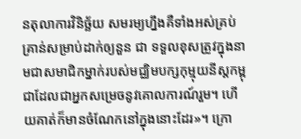នតុលាការវិនិច្ឆ័យ សមរម្យហ្នឹងគឺទាំងអស់គ្រប់គ្រាន់សម្រាប់ដាក់ឲ្យនួន ជា ទទួលខុសត្រូវក្នុងនាមជាសមាជិកម្នាក់របស់មជ្ឈិមបក្សកុម្មុយនីស្តកម្ពុជាដែលជាអ្នកសម្រេចនូវគោលការណ៍រួម។ ហើយគាត់ក៏មានចំណែកនៅក្នុងនោះដែរ»។ ក្រោ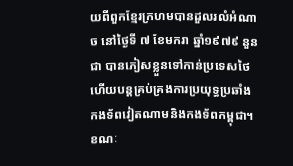យពីពួកខ្មែរក្រហមបានដួលរលំអំណាច នៅថ្ងៃទី ៧ ខែមករា ឆ្នាំ១៩៧៩ នួន ជា បានភៀសខ្លួនទៅកាន់ប្រទេសថៃហើយបន្ដគ្រប់គ្រងការប្រយុទ្ធប្រឆាំងកងទ័ពវៀតណាមនិងកងទ័ពកម្ពុជា។ ខណៈ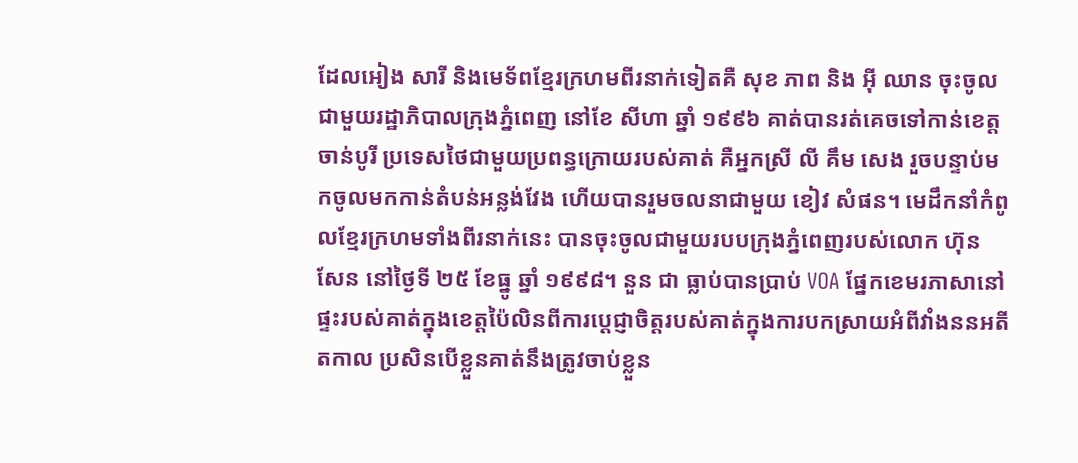ដែលអៀង សារី និងមេទ័ពខ្មែរក្រហមពីរនាក់ទៀតគឺ សុខ ភាព និង អ៊ី ឈាន ចុះចូលជាមួយរដ្ឋាភិបាលក្រុងភ្នំពេញ នៅខែ សីហា ឆ្នាំ ១៩៩៦ គាត់បានរត់គេចទៅកាន់ខេត្ត ចាន់បូរី ប្រទេសថៃជាមួយប្រពន្ធក្រោយរបស់គាត់ គឺអ្នកស្រី លី គឹម សេង រួចបន្ទាប់មកចូលមកកាន់តំបន់អន្លង់វែង ហើយបានរួមចលនាជាមួយ ខៀវ សំផន។ មេដឹកនាំកំពូលខ្មែរក្រហមទាំងពីរនាក់នេះ បានចុះចូលជាមួយរបបក្រុងភ្នំពេញរបស់លោក ហ៊ុន សែន នៅថ្ងៃទី ២៥ ខែធ្នូ ឆ្នាំ ១៩៩៨។ នួន ជា ធ្លាប់បានប្រាប់ VOA ផ្នែកខេមរភាសានៅផ្ទះរបស់គាត់ក្នុងខេត្តប៉ៃលិនពីការប្ដេជ្ញាចិត្តរបស់គាត់ក្នុងការបកស្រាយអំពីវាំងននអតីតកាល ប្រសិនបើខ្លួនគាត់នឹងត្រូវចាប់ខ្លួន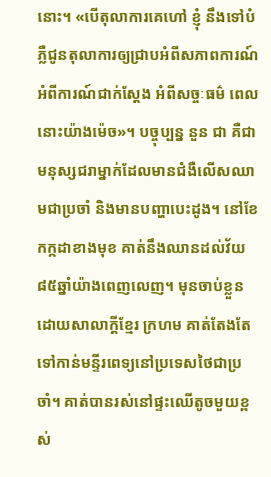នោះ។ «បើតុលាការគេហៅ ខ្ញុំ នឹងទៅបំភ្លឺជូនតុលាការឲ្យជ្រាបអំពីសភាពការណ៍ អំពីការណ៍ជាក់ស្តែង អំពីសច្ចៈធម៌ ពេលនោះយ៉ាងម៉េច»។ បច្ចុប្បន្ន នួន ជា គឺជាមនុស្សជរាម្នាក់ដែលមានជំងឺលើសឈាមជាប្រចាំ និងមានបញ្ហាបេះដូង។ នៅខែកក្កដាខាងមុខ គាត់នឹងឈានដល់វ័យ៨៥ឆ្នាំយ៉ាងពេញលេញ។ មុនចាប់ខ្លួនដោយសាលាក្ដីខ្មែរ ក្រហម គាត់តែងតែទៅកាន់មន្ទីរពេទ្យនៅប្រទេសថៃជាប្រចាំ។ គាត់បានរស់នៅផ្ទះឈើតូចមួយខ្ពស់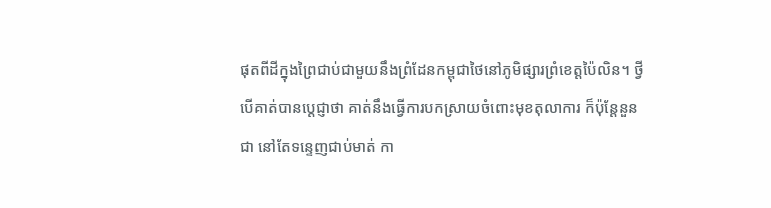ផុតពីដីក្នុងព្រៃជាប់ជាមួយនឹងព្រំដែនកម្ពុជាថៃនៅភូមិផ្សារព្រំខេត្តប៉ៃលិន។ ថ្វីបើគាត់បានប្ដេជ្ញាថា គាត់នឹងធ្វើការបកស្រាយចំពោះមុខតុលាការ ក៏ប៉ុន្ដែនួន ជា នៅតែទន្ទេញជាប់មាត់ កា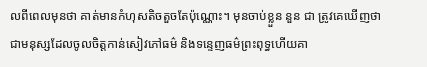លពីពេលមុនថា គាត់មានកំហុសតិចតួចតែប៉ុណ្ណោះ។ មុនចាប់ខ្លួន នួន ជា ត្រូវគេឃើញថា ជាមនុស្សដែលចូលចិត្តកាន់សៀវភៅធម៌ និងទន្ទេញធម៌ព្រះពុទ្ធហើយគា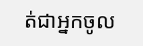ត់ជាអ្នកចូល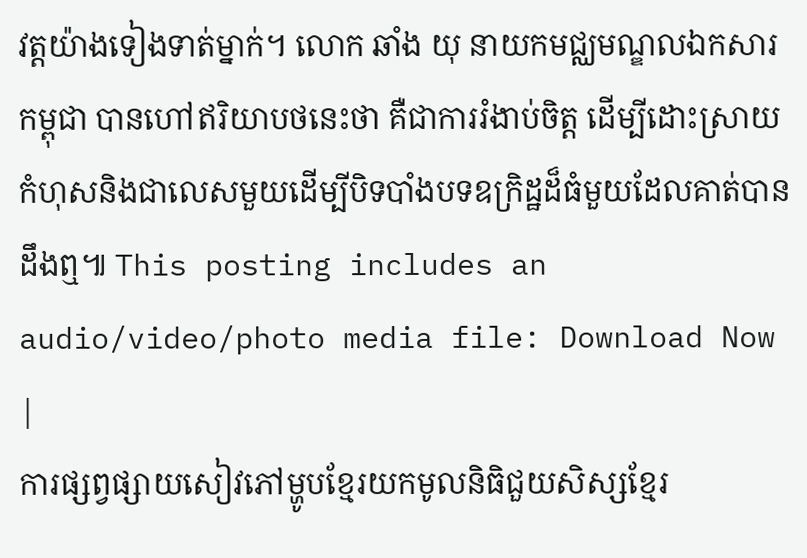វត្តយ៉ាងទៀងទាត់ម្នាក់។ លោក ឆាំង យុ នាយកមជ្ឈមណ្ឌលឯកសារកម្ពុជា បានហៅឥរិយាបថនេះថា គឺជាការរំងាប់ចិត្ត ដើម្បីដោះស្រាយកំហុសនិងជាលេសមួយដើម្បីបិទបាំងបទឧក្រិដ្ឋដ៏ធំមួយដែលគាត់បានដឹងឮ៕ This posting includes an audio/video/photo media file: Download Now |
ការផ្សព្វផ្សាយសៀវភៅម្ហូបខ្មែរយកមូលនិធិជួយសិស្សខ្មែរ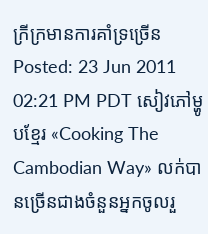ក្រីក្រមានការគាំទ្រច្រើន Posted: 23 Jun 2011 02:21 PM PDT សៀវភៅម្ហូបខ្មែរ «Cooking The Cambodian Way» លក់បានច្រើនជាងចំនួនអ្នកចូលរួ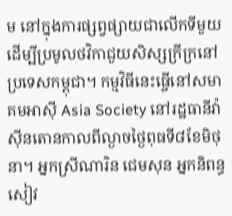ម នៅក្នុងការផ្សព្វផ្សាយជាលើកទីមួយដើម្បីប្រមូលថវិកាជួយសិស្សក្រីក្រនៅប្រទេសកម្ពុជា។ កម្មវិធីនេះធ្ចើនៅសមាគមអាស៊ី Asia Society នៅរដ្ឋធានីវ៉ាស៊ីនតោនកាលពីល្ងាចថ្ងៃពុធទី៨ខែមិថុនា។ អ្នកស្រីណារិន ជេមសុន អ្នកនិពន្ធសៀវ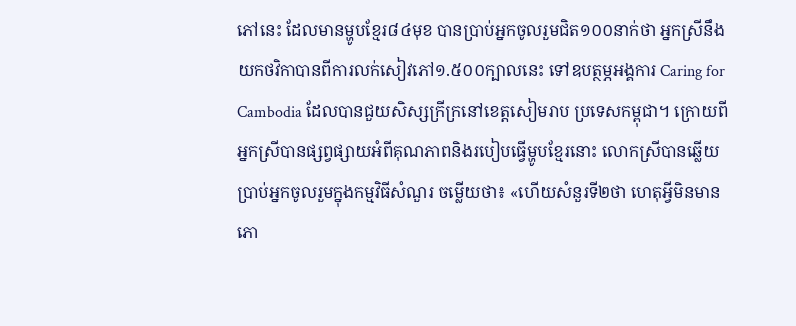ភៅនេះ ដែលមានម្ហូបខ្មែរ៨៤មុខ បានប្រាប់អ្នកចូលរួមជិត១០០នាក់ថា អ្នកស្រីនឹងយកថវិកាបានពីការលក់សៀវភៅ១.៥០០ក្បាលនេះ ទៅឧបត្ថម្ភអង្គការ Caring for Cambodia ដែលបានជួយសិស្សក្រីក្រនៅខេត្តសៀមរាប ប្រទេសកម្ពុជា។ ក្រោយពីអ្នកស្រីបានផ្សព្វផ្សាយអំពីគុណភាពនិងរបៀបធ្វើម្ហូបខ្មែរនោះ លោកស្រីបានឆ្លើយប្រាប់អ្នកចូលរួមក្នុងកម្មវិធីសំណួរ ចម្លើយថា៖ «ហើយសំនួរទី២ថា ហេតុអ្វីមិនមានភោ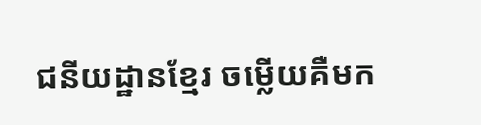ជនីយដ្ឋានខ្មែរ ចម្លើយគឺមក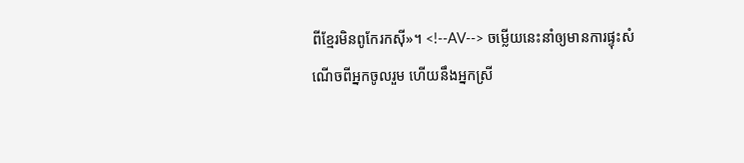ពីខ្មែរមិនពូកែរកស៊ី»។ <!--AV--> ចម្លើយនេះនាំឲ្យមានការផ្ទុះសំណើចពីអ្នកចូលរួម ហើយនឹងអ្នកស្រី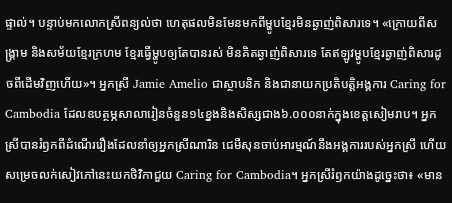ផ្ទាល់។ បន្ទាប់មកលោកស្រីពន្យល់ថា ហេតុផលមិនមែនមកពីម្ហូបខ្មែរមិនឆ្ងាញ់ពិសារទេ។ «ក្រោយពីសង្គ្រាម និងសម័យខ្មែរក្រហម ខ្មែរធ្វើម្ហូបឲ្យតែបានរស់ មិនគិតឆ្ងាញ់ពិសារទេ តែឥឡូវម្ហូបខ្មែរឆ្ងាញ់ពិសារដូចពីដើមវិញហើយ»។ អ្នកស្រី Jamie Amelio ជាស្ថាបនិក និងជានាយកប្រតិបត្តិអង្គការ Caring for Cambodia ដែលឧបត្ថម្ភសាលារៀនចំនួន១៤ខ្នងនិងសិស្សជាង៦.០០០នាក់ក្នុងខេត្តសៀមរាប។ អ្នកស្រីបានរំឭកពីដំណើររឿងដែលនាំឲ្យអ្នកស្រីណារិន ជេមឺសុនចាប់អារម្មណ៍នឹងអង្គការរបស់អ្នកស្រី ហើយសម្រេចលក់សៀវភៅនេះយកថិវិកាជួយ Caring for Cambodia។ អ្នកស្រីរំឭកយ៉ាងដូច្នេះថា៖ «មាន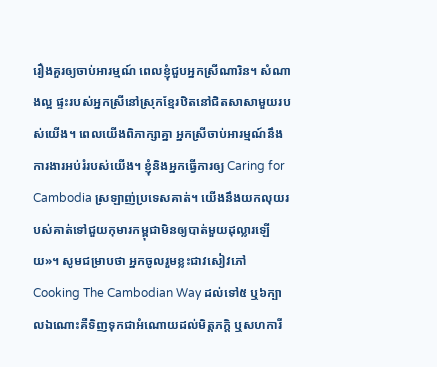រឿងគួរឲ្យចាប់អារម្មណ៍ ពេលខ្ញុំជួបអ្នកស្រីណារិន។ សំណាងល្អ ផ្ទះរបស់អ្នកស្រីនៅស្រុកខ្មែរឋិតនៅជិតសាសាមួយរបស់យើង។ ពេលយើងពិភាក្សាគ្នា អ្នកស្រីចាប់អារម្មណ៍នឹងការងារអប់រំរបស់យើង។ ខ្ញុំនិងអ្នកធ្វើការឲ្យ Caring for Cambodia ស្រឡាញ់ប្រទេសគាត់។ យើងនឹងយកលុយរបស់គាត់ទៅជួយកុមារកម្ពុជាមិនឲ្យបាត់មួយដុល្លារឡើយ»។ សូមជម្រាបថា អ្នកចូលរួមខ្លះជាវសៀវភៅ Cooking The Cambodian Way ដល់ទៅ៥ ឬ៦ក្បាលឯណោះគឺទិញទុកជាអំណោយដល់មិត្តភក្តិ ឬសហការី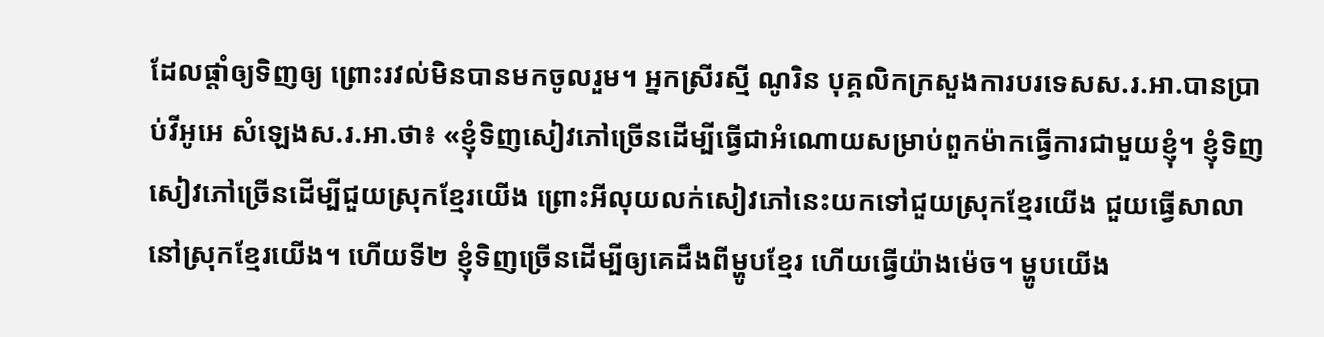ដែលផ្តាំឲ្យទិញឲ្យ ព្រោះរវល់មិនបានមកចូលរួម។ អ្នកស្រីរស្មី ណូរិន បុគ្គលិកក្រសួងការបរទេសស.រ.អា.បានប្រាប់វីអូអេ សំឡេងស.រ.អា.ថា៖ «ខ្ញុំទិញសៀវភៅច្រើនដើម្បីធ្វើជាអំណោយសម្រាប់ពួកម៉ាកធ្វើការជាមួយខ្ញុំ។ ខ្ញុំទិញសៀវភៅច្រើនដើម្បីជួយស្រុកខ្មែរយើង ព្រោះអីលុយលក់សៀវភៅនេះយកទៅជួយស្រុកខ្មែរយើង ជួយធ្វើសាលានៅស្រុកខ្មែរយើង។ ហើយទី២ ខ្ញុំទិញច្រើនដើម្បីឲ្យគេដឹងពីម្ហូបខ្មែរ ហើយធ្វើយ៉ាងម៉េច។ ម្ហូបយើង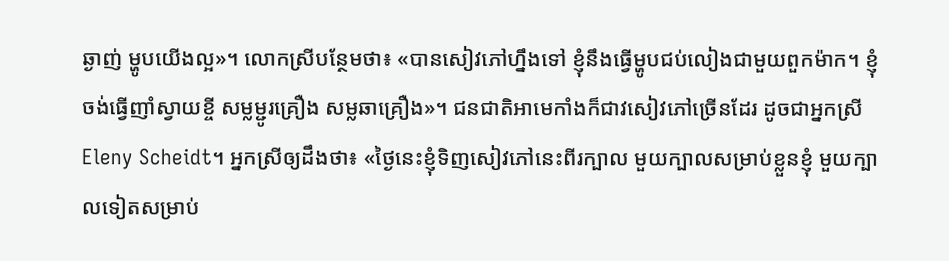ឆ្ងាញ់ ម្ហូបយើងល្អ»។ លោកស្រីបន្ថែមថា៖ «បានសៀវភៅហ្នឹងទៅ ខ្ញុំនឹងធ្វើម្ហូបជប់លៀងជាមួយពួកម៉ាក។ ខ្ញុំចង់ធ្វើញាំស្វាយខ្ចី សម្លម្ជូរគ្រឿង សម្លឆាគ្រឿង»។ ជនជាតិអាមេកាំងក៏ជាវសៀវភៅច្រើនដែរ ដូចជាអ្នកស្រី Eleny Scheidt។ អ្នកស្រីឲ្យដឹងថា៖ «ថ្ងៃនេះខ្ញុំទិញសៀវភៅនេះពីរក្បាល មួយក្បាលសម្រាប់ខ្លួនខ្ញុំ មួយក្បាលទៀតសម្រាប់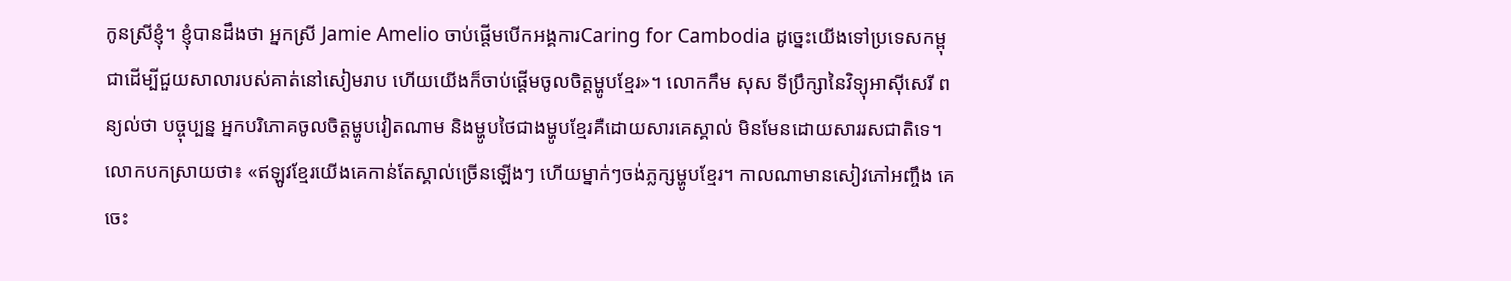កូនស្រីខ្ញុំ។ ខ្ញុំបានដឹងថា អ្នកស្រី Jamie Amelio ចាប់ផ្តើមបើកអង្គការCaring for Cambodia ដូច្នេះយើងទៅប្រទេសកម្ពុជាដើម្បីជួយសាលារបស់គាត់នៅសៀមរាប ហើយយើងក៏ចាប់ផ្តើមចូលចិត្តម្ហូបខ្មែរ»។ លោកកឹម សុស ទីប្រឹក្សានៃវិទ្យុអាស៊ីសេរី ពន្យល់ថា បច្ចុប្បន្ន អ្នកបរិភោគចូលចិត្តម្ហូបវៀតណាម និងម្ហូបថៃជាងម្ហូបខ្មែរគឺដោយសារគេស្គាល់ មិនមែនដោយសាររសជាតិទេ។ លោកបកស្រាយថា៖ «ឥឡូវខ្មែរយើងគេកាន់តែស្គាល់ច្រើនឡើងៗ ហើយម្នាក់ៗចង់ភ្លក្សម្ហូបខ្មែរ។ កាលណាមានសៀវភៅអញ្ចឹង គេចេះ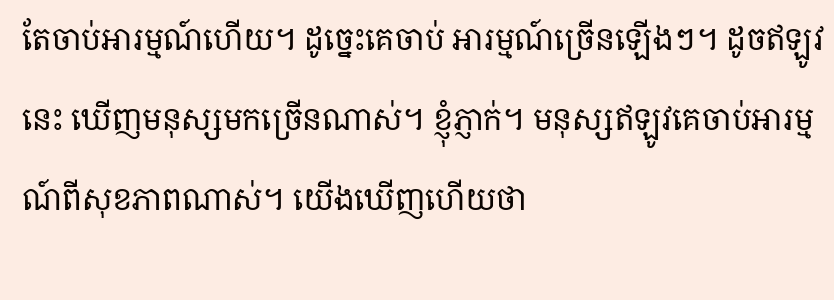តែចាប់អារម្មណ៍ហើយ។ ដូច្នេះគេចាប់ អារម្មណ៍ច្រើនឡើងៗ។ ដូចឥឡូវនេះ ឃើញមនុស្សមកច្រើនណាស់។ ខ្ញុំភ្ញាក់។ មនុស្សឥឡូវគេចាប់អារម្មណ៍ពីសុខភាពណាស់។ យើងឃើញហើយថា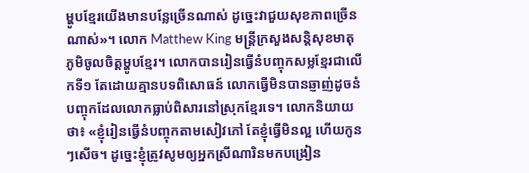ម្ហូបខ្មែរយើងមានបន្លែច្រើនណាស់ ដូច្នេះវាជួយសុខភាពច្រើនណាស់»។ លោក Matthew King មន្ត្រីក្រសួងសន្តិសុខមាតុភូមិចូលចិត្តម្ហូបខ្មែរ។ លោកបានរៀនធ្វើនំបញ្ចុកសម្លខ្មែរជាលើកទី១ តែដោយគ្មានបទពិសោធន៍ លោកធ្វើមិនបានឆ្ញាញ់ដូចនំបញ្ចុកដែលលោកធ្លាប់ពិសារនៅស្រុកខ្មែរទេ។ លោកនិយាយថា៖ «ខ្ញុំរៀនធ្វើនំបញ្ចុកតាមសៀវភៅ តែខ្ញុំធ្វើមិនល្អ ហើយកូនៗសើច។ ដូច្នេះខ្ញុំត្រូវសូមឲ្យអ្នកស្រីណារិនមកបង្រៀន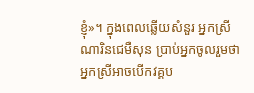ខ្ញុំ»។ ក្នុងពេលឆ្លើយសំនួរ អ្នកស្រីណារិនជេមឺសុន ប្រាប់អ្នកចូលរួមថា អ្នកស្រីអាចបើកវគ្គប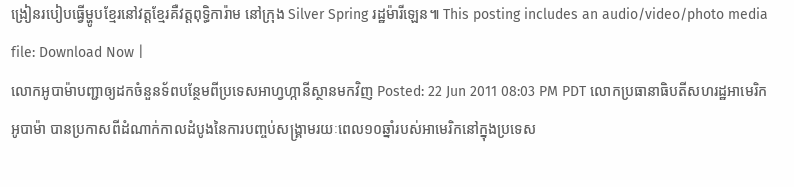ង្រៀនរបៀបធ្វើម្ហូបខ្មែរនៅវត្តខ្មែរគឺវត្តពុទ្ធិការ៉ាម នៅក្រុង Silver Spring រដ្ឋម៉ារីឡេន៕ This posting includes an audio/video/photo media file: Download Now |
លោកអូបាម៉ាបញ្ជាឲ្យដកចំនួនទ័ពបន្ថែមពីប្រទេសអាហ្វហ្កានីស្ថានមកវិញ Posted: 22 Jun 2011 08:03 PM PDT លោកប្រធានាធិបតីសហរដ្ឋអាមេរិក អូបាម៉ា បានប្រកាសពីដំណាក់កាលដំបូងនៃការបញ្ចប់សង្គ្រាមរយៈពេល១០ឆ្នាំរបស់អាមេរិកនៅក្នុងប្រទេស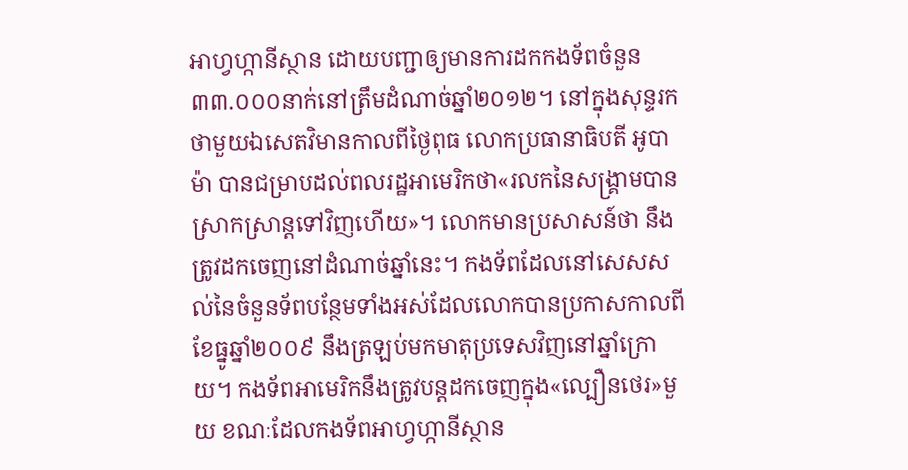អាហ្វហ្កានីស្ថាន ដោយបញ្ជាឲ្យមានការដកកងទ័ពចំនួន៣៣.០០០នាក់នៅត្រឹមដំណាច់ឆ្នាំ២០១២។ នៅក្នុងសុន្ទរកថាមួយឯសេតវិមានកាលពីថ្ងៃពុធ លោកប្រធានាធិបតី អូបាម៉ា បានជម្រាបដល់ពលរដ្ឋអាមេរិកថា«រលកនៃសង្គ្រាមបានស្រាកស្រាន្តទៅវិញហើយ»។ លោកមានប្រសាសន៍ថា នឹងត្រូវដកចេញនៅដំណាច់ឆ្នាំនេះ។ កងទ័ពដែលនៅសេសសល់នៃចំនួនទ័ពបន្ថែមទាំងអស់ដែលលោកបានប្រកាសកាលពីខែធ្នូឆ្នាំ២០០៩ នឹងត្រឡប់មកមាតុប្រទេសវិញនៅឆ្នាំក្រោយ។ កងទ័ពអាមេរិកនឹងត្រូវបន្តដកចេញក្នុង«ល្បឿនថេរ»មួយ ខណៈដែលកងទ័ពអាហ្វហ្កានីស្ថាន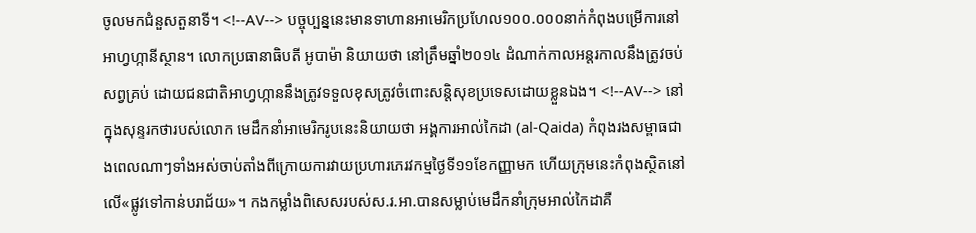ចូលមកជំនួសតួនាទី។ <!--AV--> បច្ចុប្បន្ននេះមានទាហានអាមេរិកប្រហែល១០០.០០០នាក់កំពុងបម្រើការនៅអាហ្វហ្កានីស្ថាន។ លោកប្រធានាធិបតី អូបាម៉ា និយាយថា នៅត្រឹមឆ្នាំ២០១៤ ដំណាក់កាលអន្តរកាលនឹងត្រូវចប់សព្វគ្រប់ ដោយជនជាតិអាហ្វហ្កាននឹងត្រូវទទួលខុសត្រូវចំពោះសន្តិសុខប្រទេសដោយខ្លួនឯង។ <!--AV--> នៅក្នុងសុន្ទរកថារបស់លោក មេដឹកនាំអាមេរិករូបនេះនិយាយថា អង្គការអាល់កៃដា (al-Qaida) កំពុងរងសម្ពាធជាងពេលណាៗទាំងអស់ចាប់តាំងពីក្រោយការវាយប្រហារភេរវកម្មថ្ងៃទី១១ខែកញ្ញាមក ហើយក្រុមនេះកំពុងស្ថិតនៅលើ«ផ្លូវទៅកាន់បរាជ័យ»។ កងកម្លាំងពិសេសរបស់ស.រ.អា.បានសម្លាប់មេដឹកនាំក្រុមអាល់កៃដាគឺ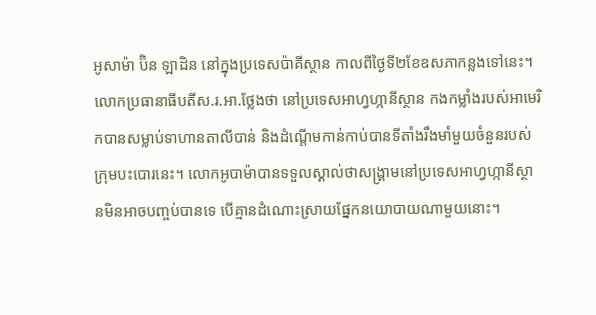អូសាម៉ា ប៊ិន ឡាដិន នៅក្នុងប្រទេសប៉ាគីស្ថាន កាលពីថ្ងៃទី២ខែឧសភាកន្លងទៅនេះ។ លោកប្រធានាធីបតីស.រ.អា.ថ្លែងថា នៅប្រទេសអាហ្វហ្កានីស្ថាន កងកម្លាំងរបស់អាមេរិកបានសម្លាប់ទាហានតាលីបាន់ និងដំណ្តើមកាន់កាប់បានទីតាំងរឹងមាំមួយចំនួនរបស់ក្រុមបះបោរនេះ។ លោកអូបាម៉ាបានទទួលស្គាល់ថាសង្គ្រាមនៅប្រទេសអាហ្វហ្កានីស្ថានមិនអាចបញ្ចប់បានទេ បើគ្មានដំណោះស្រាយផ្នែកនយោបាយណាមួយនោះ។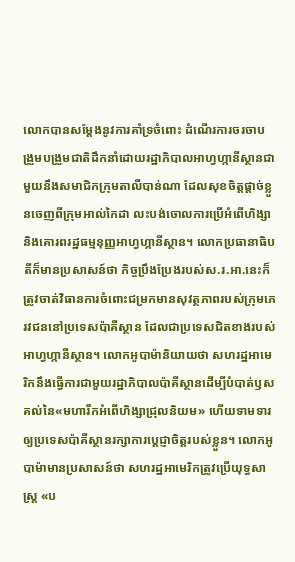លោកបានសម្តែងនូវការគាំទ្រចំពោះ ដំណើរការចរចាបង្រួមបង្រួមជាតិដឹកនាំដោយរដ្ឋាភិបាលអាហ្វហ្កានីស្ថានជាមួយនឹងសមាជិកក្រុមតាលីបាន់ណា ដែលសុខចិត្តផ្តាច់ខ្លួនចេញពីក្រុមអាល់កៃដា លះបង់ចោលការប្រើអំពើហិង្សា និងគោរពរដ្ឋធម្មនុញ្ញអាហ្វហ្កានីស្ថាន។ លោកប្រធានាធិបតីក៏មានប្រសាសន៍ថា កិច្ចប្រឹងប្រែងរបស់ស.រ.អា.នេះក៏ត្រូវចាត់វិធានការចំពោះជម្រកមានសុវត្ថភាពរបស់ក្រុមភេរវជននៅប្រទេសប៉ាគីស្ថាន ដែលជាប្រទេសជិតខាងរបស់អាហ្វហ្កានីស្ថាន។ លោកអូបាម៉ានិយាយថា សហរដ្ឋអាមេរិកនឹងធ្វើការជាមួយរដ្ឋាភិបាលប៉ាគីស្ថានដើម្បីបំបាត់ឫសគល់នៃ«មហារីកអំពើហិង្សាជ្រុលនិយម» ហើយទាមទារឲ្យប្រទេសប៉ាគីស្ថានរក្សាការប្តេជ្ញាចិត្តរបស់ខ្លួន។ លោកអូបាម៉ាមានប្រសាសន៍ថា សហរដ្ឋអាមេរិកត្រូវប្រើយុទ្ធសាស្ត្រ «ប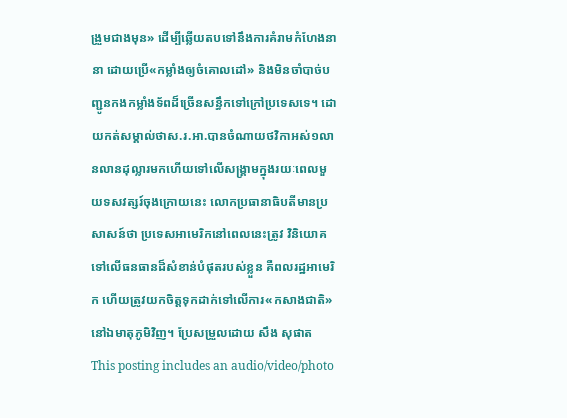ង្រួមជាងមុន» ដើម្បីឆ្លើយតបទៅនឹងការគំរាមកំហែងនានា ដោយប្រើ«កម្លាំងឲ្យចំគោលដៅ» និងមិនចាំបាច់បញ្ជូនកងកម្លាំងទ័ពដ៏ច្រើនសន្ធឹកទៅក្រៅប្រទេសទេ។ ដោយកត់សម្គាល់ថាស.រ.អា.បានចំណាយថវិកាអស់១លានលានដុល្លារមកហើយទៅលើសង្គ្រាមក្នុងរយៈពេលមួយទសវត្សរ៍ចុងក្រោយនេះ លោកប្រធានាធិបតីមានប្រសាសន៍ថា ប្រទេសអាមេរិកនៅពេលនេះត្រូវ វិនិយោគទៅលើធនធានដ៏សំខាន់បំផុតរបស់ខ្លួន គឺពលរដ្ឋអាមេរិក ហើយត្រូវយកចិត្តទុកដាក់ទៅលើការ«កសាងជាតិ»នៅឯមាតុភូមិវិញ។ ប្រែសម្រួលដោយ សឹង សុផាត This posting includes an audio/video/photo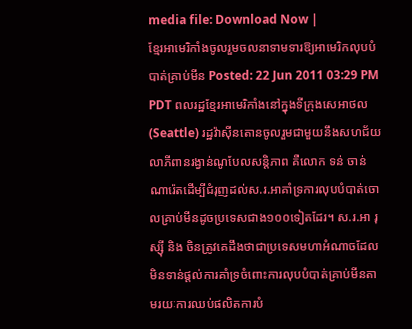media file: Download Now |
ខ្មែរអាមេរិកាំងចូលរួមចលនាទាមទារឱ្យអាមេរិកលុបបំបាត់គ្រាប់មីន Posted: 22 Jun 2011 03:29 PM PDT ពលរដ្ឋខ្មែរអាមេរិកាំងនៅក្នុងទីក្រុងសេអាថល (Seattle) រដ្ឋវ៉ាស៊ីនតោនចូលរួមជាមួយនឹងសហជ័យលាភីពានរង្វាន់ណូបែលសន្តិភាព គឺលោក ទន់ ចាន់ណារ៉េតដើម្បីជំរុញដល់ស.រ.អាគាំទ្រការលុបបំបាត់ចោលគ្រាប់មីនដូចប្រទេសជាង១០០ទៀតដែរ។ ស.រ.អា រុស្ស៊ី និង ចិនត្រូវគេដឹងថាជាប្រទេសមហាអំណាចដែលមិនទាន់ផ្តល់ការគាំទ្រចំពោះការលុបបំបាត់គ្រាប់មីនតាមរយៈការឈប់ផលិតការបំ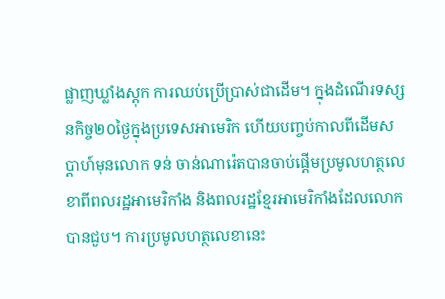ផ្លាញឃ្លាំងស្តុក ការឈប់ប្រើប្រាស់ជាដើម។ ក្នុងដំណើរទស្សនកិច្ច២០ថ្ងៃក្នុងប្រទេសអាមេរិក ហើយបញ្ចប់កាលពីដើមសប្តាហ៍មុនលោក ទន់ ចាន់ណារ៉េតបានចាប់ផ្តើមប្រមូលហត្ថលេខាពីពលរដ្ឋអាមេរិកាំង និងពលរដ្ឋខ្មែរអាមេរិកាំងដែលលោកបានជួប។ ការប្រមូលហត្ថលេខានេះ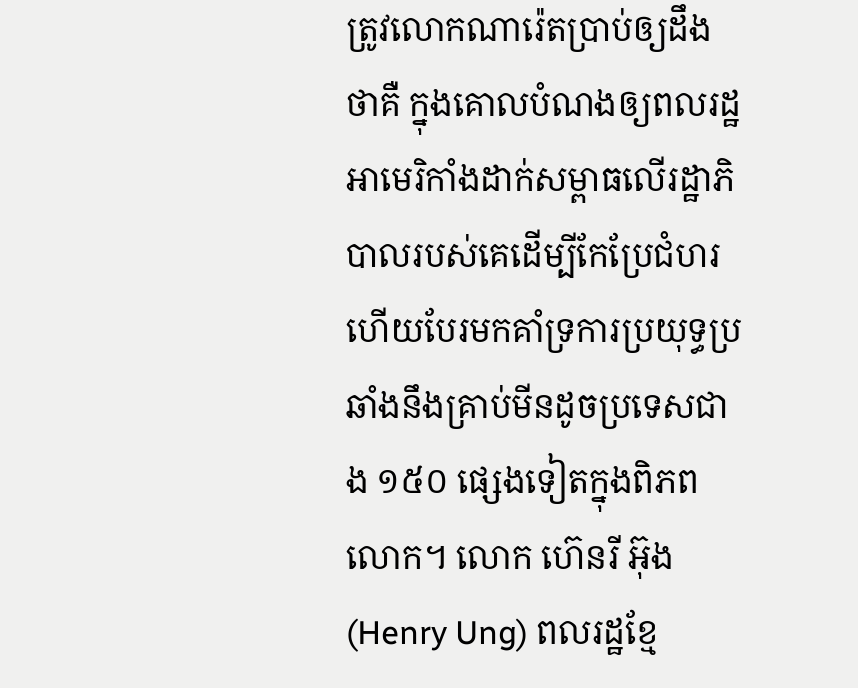ត្រូវលោកណារ៉េតប្រាប់ឲ្យដឹងថាគឺ ក្នុងគោលបំណងឲ្យពលរដ្ឋអាមេរិកាំងដាក់សម្ពាធលើរដ្ឋាភិបាលរបស់គេដើម្បីកែប្រែជំហរ ហើយបែរមកគាំទ្រការប្រយុទ្ធប្រឆាំងនឹងគ្រាប់មីនដូចប្រទេសជាង ១៥០ ផ្សេងទៀតក្នុងពិភពលោក។ លោក ហ៊េនរី អ៊ុង (Henry Ung) ពលរដ្ឋខ្មែ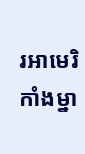រអាមេរិកាំងម្នា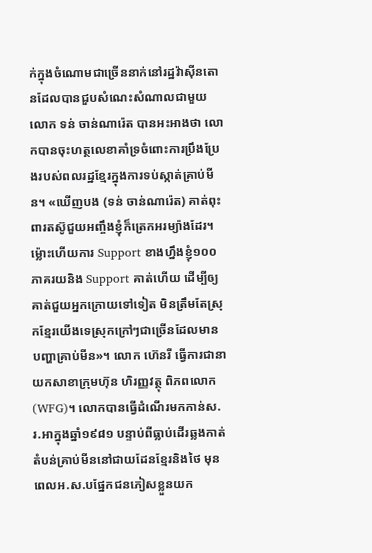ក់ក្នុងចំណោមជាច្រើននាក់នៅរដ្ឋវ៉ាស៊ីនតោនដែលបានជួបសំណេះសំណាលជាមួយលោក ទន់ ចាន់ណារ៉េត បានអះអាងថា លោកបានចុះហត្ថលេខាគាំទ្រចំពោះការប្រឹងប្រែងរបស់ពលរដ្ឋខ្មែរក្នុងការទប់ស្កាត់គ្រាប់មីន។ «ឃើញបង (ទន់ ចាន់ណារ៉េត) គាត់ពុះពារតស៊ូជួយអញ្ចឹងខ្ញុំក៏ត្រេកអរម្យ៉ាងដែរ។ ម៉្លោះហើយការ Support ខាងហ្នឹងខ្ញុំ១០០ភាគរយនិង Support គាត់ហើយ ដើម្បីឲ្យគាត់ជួយអ្នកក្រោយទៅទៀត មិនត្រឹមតែស្រុកខ្មែរយើងទេស្រុកក្រៅៗជាច្រើនដែលមានបញ្ហាគ្រាប់មីន»។ លោក ហ៊េនរី ធ្វើការជានាយកសាខាក្រុមហ៊ុន ហិរញ្ញវត្ថុ ពិភពលោក (WFG)។ លោកបានធ្វើដំណើរមកកាន់ស.រ.អាក្នុងឆ្នាំ១៩៨១ បន្ទាប់ពីធ្លាប់ដើរឆ្លងកាត់តំបន់គ្រាប់មីននៅជាយដែនខ្មែរនិងថៃ មុនពេលអ.ស.បផ្នែកជនភៀសខ្លួនយក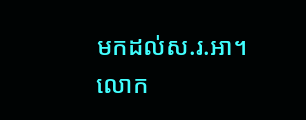មកដល់ស.រ.អា។ លោក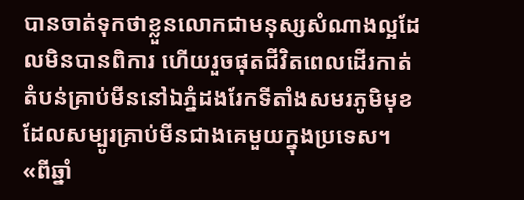បានចាត់ទុកថាខ្លួនលោកជាមនុស្សសំណាងល្អដែលមិនបានពិការ ហើយរួចផុតជីវិតពេលដើរកាត់តំបន់គ្រាប់មីននៅឯភ្នំដងរែកទីតាំងសមរភូមិមុខ ដែលសម្បូរគ្រាប់មីនជាងគេមួយក្នុងប្រទេស។ «ពីឆ្នាំ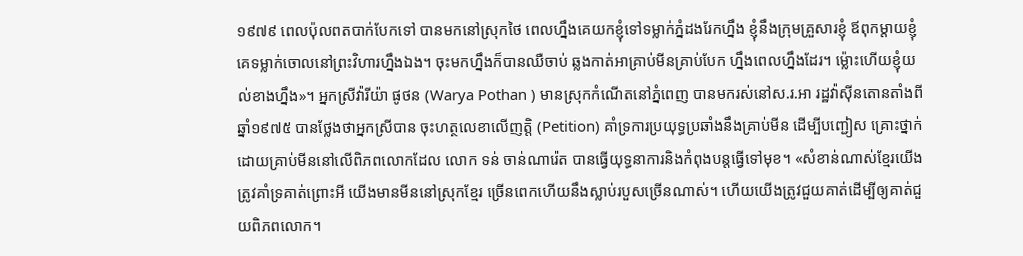១៩៧៩ ពេលប៉ុលពតបាក់បែកទៅ បានមកនៅស្រុកថៃ ពេលហ្នឹងគេយកខ្ញុំទៅទម្លាក់ភ្នំដងរែកហ្នឹង ខ្ញុំនឹងក្រុមគ្រួសារខ្ញុំ ឪពុកម្តាយខ្ញុំគេទម្លាក់ចោលនៅព្រះវិហារហ្នឹងឯង។ ចុះមកហ្នឹងក៏បានឈឺចាប់ ឆ្លងកាត់អាគ្រាប់មីនគ្រាប់បែក ហ្នឹងពេលហ្នឹងដែរ។ ម្ល៉ោះហើយខ្ញុំយល់ខាងហ្នឹង»។ អ្នកស្រីវ៉ារីយ៉ា ផូថន (Warya Pothan ) មានស្រុកកំណើតនៅភ្នំពេញ បានមករស់នៅស.រ.អា រដ្ឋវ៉ាស៊ីនតោនតាំងពីឆ្នាំ១៩៧៥ បានថ្លែងថាអ្នកស្រីបាន ចុះហត្ថលេខាលើញត្តិ (Petition) គាំទ្រការប្រយុទ្ធប្រឆាំងនឹងគ្រាប់មីន ដើម្បីបញ្ជៀស គ្រោះថ្នាក់ដោយគ្រាប់មីននៅលើពិភពលោកដែល លោក ទន់ ចាន់ណារ៉េត បានធ្វើយុទ្ធនាការនិងកំពុងបន្តធ្វើទៅមុខ។ «សំខាន់ណាស់ខ្មែរយើងត្រូវគាំទ្រគាត់ព្រោះអី យើងមានមីននៅស្រុកខ្មែរ ច្រើនពេកហើយនឹងស្លាប់របួសច្រើនណាស់។ ហើយយើងត្រូវជួយគាត់ដើម្បីឲ្យគាត់ជួយពិភពលោក។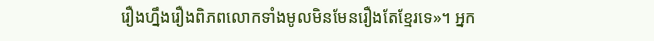រឿងហ្នឹងរឿងពិភពលោកទាំងមូលមិនមែនរឿងតែខ្មែរទេ»។ អ្នក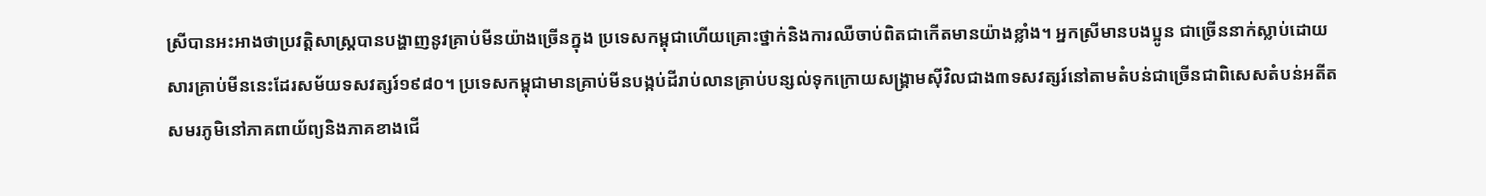ស្រីបានអះអាងថាប្រវត្តិសាស្ត្របានបង្ហាញនូវគ្រាប់មីនយ៉ាងច្រើនក្នុង ប្រទេសកម្ពុជាហើយគ្រោះថ្នាក់និងការឈឺចាប់ពិតជាកើតមានយ៉ាងខ្លាំង។ អ្នកស្រីមានបងប្អូន ជាច្រើននាក់ស្លាប់ដោយសារគ្រាប់មីននេះដែរសម័យទសវត្សរ៍១៩៨០។ ប្រទេសកម្ពុជាមានគ្រាប់មីនបង្កប់ដីរាប់លានគ្រាប់បន្សល់ទុកក្រោយសង្រ្គាមស៊ីវិលជាង៣ទសវត្សរ៍នៅតាមតំបន់ជាច្រើនជាពិសេសតំបន់អតីតសមរភូមិនៅភាគពាយ័ព្យនិងភាគខាងជើ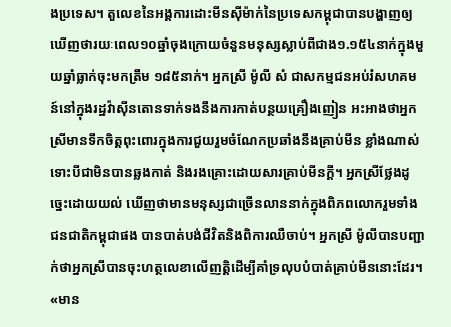ងប្រទេស។ តួលេខនៃអង្គការដោះមីនស៊ីម៉ាក់នៃប្រទេសកម្ពុជាបានបង្ហាញឲ្យឃើញថារយៈពេល១០ឆ្នាំចុងក្រោយចំនួនមនុស្សស្លាប់ពីជាង១.១៥៤នាក់ក្នុងមួយឆ្នាំធ្លាក់ចុះមកត្រឹម ១៨៥នាក់។ អ្នកស្រី ម៉ូលី សំ ជាសកម្មជនអប់រំសហគមន៍នៅក្នុងរដ្ឋវ៉ាស៊ីនតោនទាក់ទងនឹងការកាត់បន្ថយគ្រឿងញៀន អះអាងថាអ្នកស្រីមានទឹកចិត្តពុះពោរក្នុងការជួយរួមចំណែកប្រឆាំងនឹងគ្រាប់មីន ខ្លាំងណាស់ទោះបីជាមិនបានឆ្លងកាត់ និងរងគ្រោះដោយសារគ្រាប់មីនក្តី។ អ្នកស្រីថ្លែងដូច្នេះដោយយល់ ឃើញថាមានមនុស្សជាច្រើនលាននាក់ក្នុងពិភពលោករួមទាំងជនជាតិកម្ពុជាផង បានបាត់បង់ជីវិតនិងពិការឈឺចាប់។ អ្នកស្រី ម៉ូលីបានបញ្ជាក់ថាអ្នកស្រីបានចុះហត្ថលេខាលើញត្តិដើម្បីគាំទ្រលុបបំបាត់គ្រាប់មីននោះដែរ។ «មាន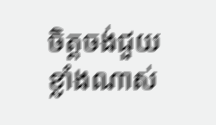ចិត្តចង់ជួយខ្លាំងណាស់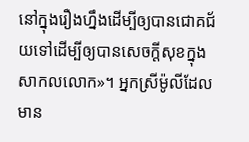នៅក្នុងរឿងហ្នឹងដើម្បីឲ្យបានជោគជ័យទៅដើម្បីឲ្យបានសេចក្តីសុខក្នុងសាកលលោក»។ អ្នកស្រីម៉ូលីដែលមាន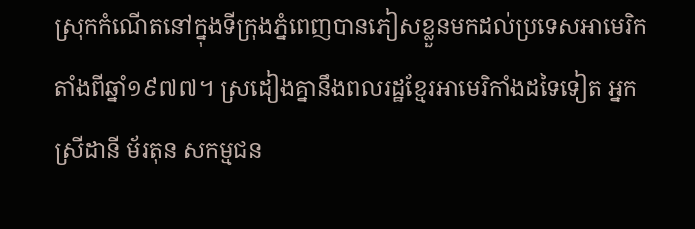ស្រុកកំណើតនៅក្នុងទីក្រុងភ្នំពេញបានភៀសខ្លួនមកដល់ប្រទេសអាមេរិកតាំងពីឆ្នាំ១៩៧៧។ ស្រដៀងគ្នានឹងពលរដ្ឋខ្មែរអាមេរិកាំងដទៃទៀត អ្នកស្រីដានី ម័រតុន សកម្មជន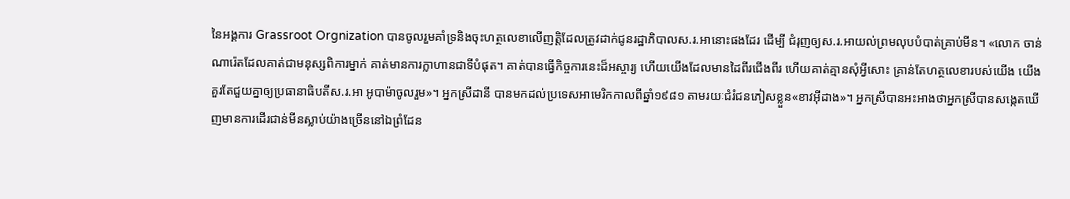នៃអង្គការ Grassroot Orgnization បានចូលរួមគាំទ្រនិងចុះហត្ថលេខាលើញត្តិដែលត្រូវដាក់ជូនរដ្ឋាភិបាលស.រ.អានោះផងដែរ ដើម្បី ជំរុញឲ្យស.រ.អាយល់ព្រមលុបបំបាត់គ្រាប់មីន។ «លោក ចាន់ណារ៉េតដែលគាត់ជាមនុស្សពិការម្នាក់ គាត់មានការក្លាហានជាទីបំផុត។ គាត់បានធ្វើកិច្ចការនេះដ៏អស្ចារ្យ ហើយយើងដែលមានដៃពីរជើងពីរ ហើយគាត់គ្មានសុំអ្វីសោះ គ្រាន់តែហត្ថលេខារបស់យើង យើងគួរតែជួយគ្នាឲ្យប្រធានាធិបតីស.រ.អា អូបាម៉ាចូលរួម»។ អ្នកស្រីដានី បានមកដល់ប្រទេសអាមេរិកកាលពីឆ្នាំ១៩៨១ តាមរយៈជំរំជនភៀសខ្លួន«ខាវអ៊ីដាង»។ អ្នកស្រីបានអះអាងថាអ្នកស្រីបានសង្កេតឃើញមានការដើរជាន់មីនស្លាប់យ៉ាងច្រើននៅឯព្រំដែន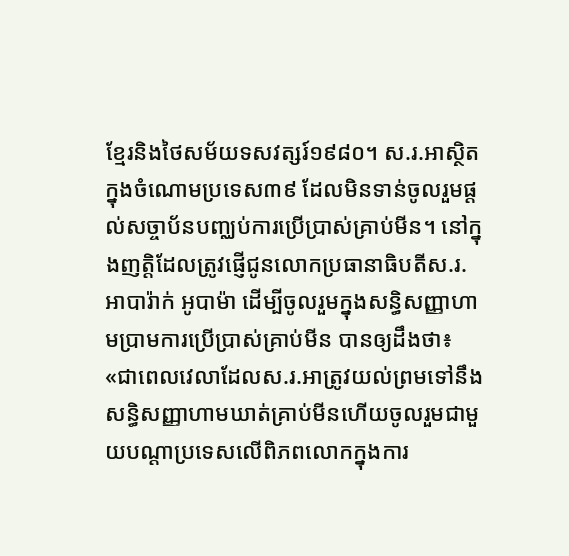ខ្មែរនិងថៃសម័យទសវត្សរ៍១៩៨០។ ស.រ.អាស្ថិតក្នុងចំណោមប្រទេស៣៩ ដែលមិនទាន់ចូលរួមផ្តល់សច្ចាប័នបញ្ឈប់ការប្រើប្រាស់គ្រាប់មីន។ នៅក្នុងញត្តិដែលត្រូវផ្ញើជូនលោកប្រធានាធិបតីស.រ.អាបារ៉ាក់ អូបាម៉ា ដើម្បីចូលរួមក្នុងសន្ធិសញ្ញាហាមប្រាមការប្រើប្រាស់គ្រាប់មីន បានឲ្យដឹងថា៖ «ជាពេលវេលាដែលស.រ.អាត្រូវយល់ព្រមទៅនឹងសន្ធិសញ្ញាហាមឃាត់គ្រាប់មីនហើយចូលរួមជាមួយបណ្តាប្រទេសលើពិភពលោកក្នុងការ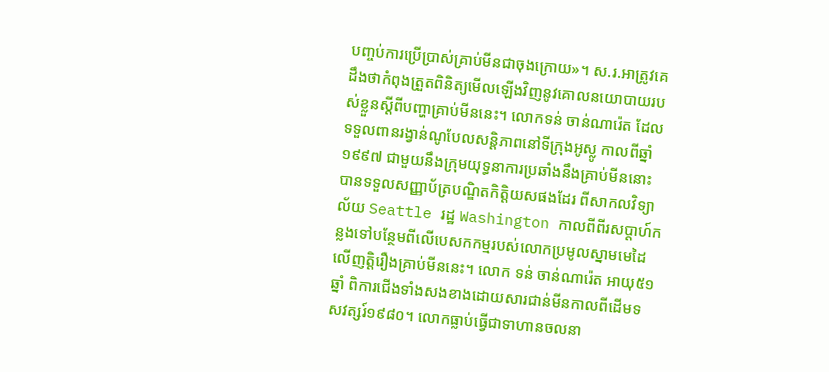បញ្ចប់ការប្រើប្រាស់គ្រាប់មីនជាចុងក្រោយ»។ ស.រ.អាត្រូវគេដឹងថាកំពុងត្រួតពិនិត្យមើលឡើងវិញនូវគោលនយោបាយរបស់ខ្លួនស្តីពីបញ្ហាគ្រាប់មីននេះ។ លោកទន់ ចាន់ណារ៉េត ដែលទទួលពានរង្វាន់ណូបែលសន្តិភាពនៅទីក្រុងអូស្លូ កាលពីឆ្នាំ១៩៩៧ ជាមួយនឹងក្រុមយុទ្ធនាការប្រឆាំងនឹងគ្រាប់មីននោះ បានទទួលសញ្ញាប័ត្របណ្ឌិតកិត្តិយសផងដែរ ពីសាកលវិទ្យាល័យ Seattle រដ្ឋ Washington កាលពីពីរសប្តាហ៍កន្លងទៅបន្ថែមពីលើបេសកកម្មរបស់លោកប្រមូលស្នាមមេដៃលើញត្តិរឿងគ្រាប់មីននេះ។ លោក ទន់ ចាន់ណារ៉េត អាយុ៥១ឆ្នាំ ពិការជើងទាំងសងខាងដោយសារជាន់មីនកាលពីដើមទសវត្សរ៍១៩៨០។ លោកធ្លាប់ធ្វើជាទាហានចលនា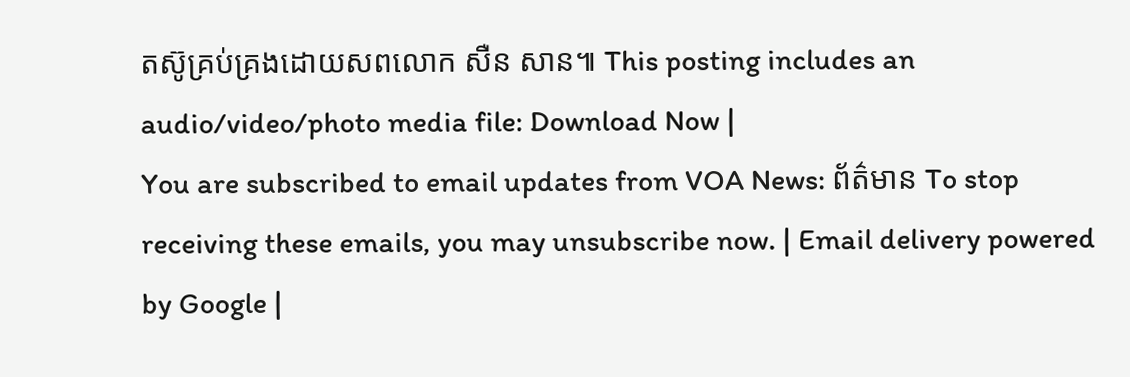តស៊ូគ្រប់គ្រងដោយសពលោក សឺន សាន៕ This posting includes an audio/video/photo media file: Download Now |
You are subscribed to email updates from VOA News: ព័ត៌មាន To stop receiving these emails, you may unsubscribe now. | Email delivery powered by Google |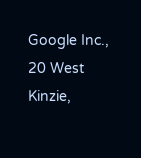Google Inc., 20 West Kinzie,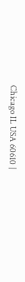Chicago IL USA 60610 |